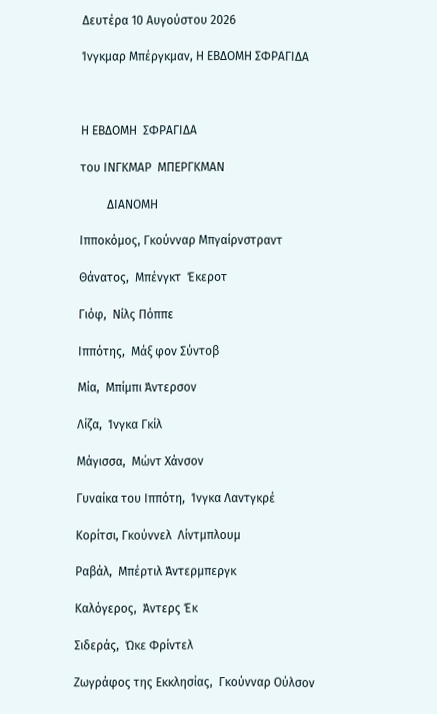Δευτέρα 10 Αυγούστου 2026

Ίνγκμαρ Μπέργκμαν, Η ΕΒΔΟΜΗ ΣΦΡΑΓΙΔΑ



Η ΕΒΔΟΜΗ  ΣΦΡΑΓΙΔΑ

του ΙΝΓΚΜΑΡ  ΜΠΕΡΓΚΜΑΝ

         ΔΙΑΝΟΜΗ

Ιπποκόμος, Γκούνναρ Μπγαίρνστραντ

Θάνατος,  Μπένγκτ  Έκεροτ

Γιόφ,  Νίλς Πόππε

Ιππότης,  Μάξ φον Σύντοβ

Μία,  Μπίμπι Άντερσον

Λίζα,  Ίνγκα Γκίλ

Μάγισσα,  Μώντ Χάνσον

Γυναίκα του Ιππότη,  Ίνγκα Λαντγκρέ

Κορίτσι, Γκούννελ  Λίντμπλουμ

Ραβάλ,  Μπέρτιλ Άντερμπεργκ

Καλόγερος,  Άντερς Έκ

Σιδεράς,  Ώκε Φρίντελ

Ζωγράφος της Εκκλησίας,  Γκούνναρ Ούλσον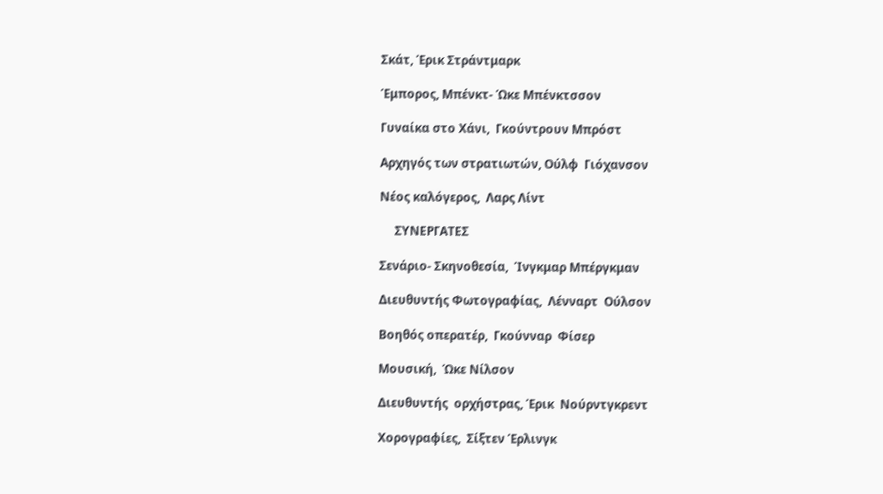Σκάτ, Έρικ Στράντμαρκ

Έμπορος, Μπένκτ- Ώκε Μπένκτσσον

Γυναίκα στο Χάνι,  Γκούντρουν Μπρόστ

Αρχηγός των στρατιωτών, Ούλφ  Γιόχανσον

Νέος καλόγερος,  Λαρς Λίντ

     ΣΥΝΕΡΓΑΤΕΣ

Σενάριο- Σκηνοθεσία,  Ίνγκμαρ Μπέργκμαν

Διευθυντής Φωτογραφίας,  Λένναρτ  Ούλσον

Βοηθός οπερατέρ,  Γκούνναρ  Φίσερ

Μουσική,  Ώκε Νίλσον

Διευθυντής  ορχήστρας, Έρικ  Νούρντγκρεντ

Χορογραφίες,  Σίξτεν Έρλινγκ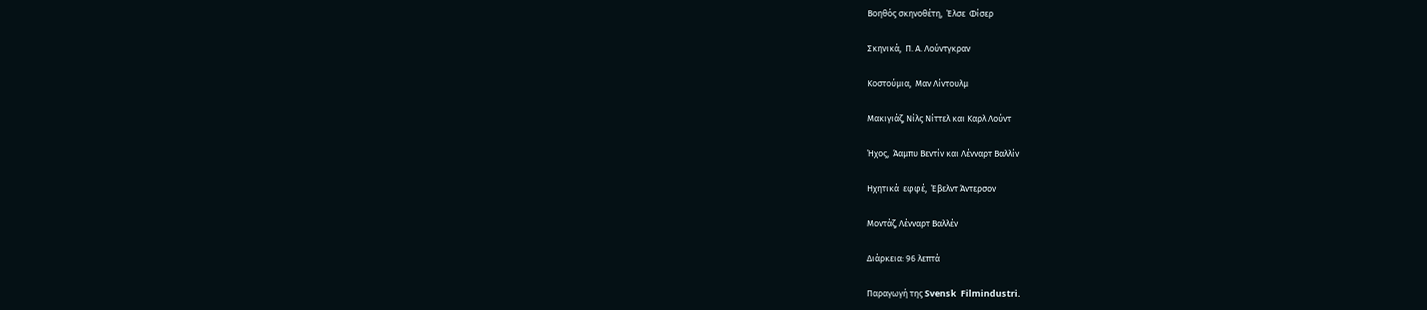Βοηθός σκηνοθέτη,  Έλσε  Φίσερ

Σκηνικά,  Π. Α. Λούντγκραν

Κοστούμια,  Μαν Λίντουλμ

Μακιγιάζ, Νίλς Νίττελ και Καρλ Λούντ

Ήχος,  Άαμπυ Βεντίν και Λένναρτ Βαλλίν

Ηχητικά  εφφέ,  Έβελντ Άντερσον

Μοντάζ, Λένναρτ Βαλλέν

Διάρκεια: 96 λεπτά

Παραγωγή της Svensk  Filmindustri.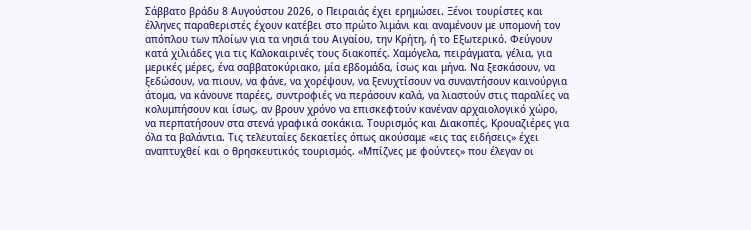Σάββατο βράδυ 8 Αυγούστου 2026, ο Πειραιάς έχει ερημώσει. Ξένοι τουρίστες και έλληνες παραθεριστές έχουν κατέβει στο πρώτο λιμάνι και αναμένουν με υπομονή τον απόπλου των πλοίων για τα νησιά του Αιγαίου, την Κρήτη, ή το Εξωτερικό. Φεύγουν κατά χιλιάδες για τις Καλοκαιρινές τους διακοπές. Χαμόγελα, πειράγματα, γέλια, για μερικές μέρες, ένα σαββατοκύριακο, μία εβδομάδα, ίσως και μήνα. Να ξεσκάσουν, να ξεδώσουν, να πιουν, να φάνε, να χορέψουν, να ξενυχτίσουν να συναντήσουν καινούργια άτομα, να κάνουνε παρέες, συντροφιές να περάσουν καλά, να λιαστούν στις παραλίες να κολυμπήσουν και ίσως, αν βρουν χρόνο να επισκεφτούν κανέναν αρχαιολογικό χώρο, να περπατήσουν στα στενά γραφικά σοκάκια. Τουρισμός και Διακοπές, Κρουαζιέρες για όλα τα βαλάντια. Τις τελευταίες δεκαετίες όπως ακούσαμε «εις τας ειδήσεις» έχει αναπτυχθεί και ο θρησκευτικός τουρισμός. «Μπίζνες με φούντες» που έλεγαν οι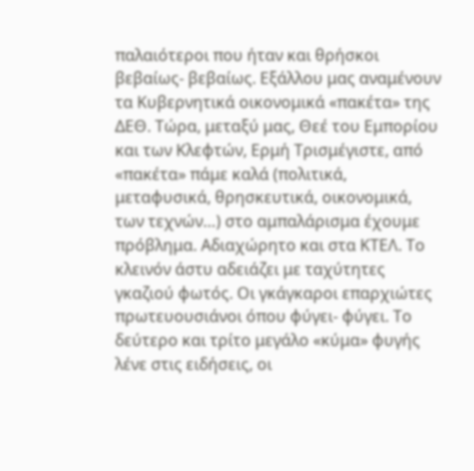παλαιότεροι που ήταν και θρήσκοι βεβαίως- βεβαίως. Εξάλλου μας αναμένουν τα Κυβερνητικά οικονομικά «πακέτα» της ΔΕΘ. Τώρα, μεταξύ μας, Θεέ του Εμπορίου και των Κλεφτών, Ερμή Τρισμέγιστε, από «πακέτα» πάμε καλά (πολιτικά, μεταφυσικά, θρησκευτικά, οικονομικά, των τεχνών…) στο αμπαλάρισμα έχουμε πρόβλημα. Αδιαχώρητο και στα ΚΤΕΛ. Το κλεινόν άστυ αδειάζει με ταχύτητες γκαζιού φωτός. Οι γκάγκαροι επαρχιώτες πρωτευουσιάνοι όπου φύγει- φύγει. Το δεύτερο και τρίτο μεγάλο «κύμα» φυγής λένε στις ειδήσεις, οι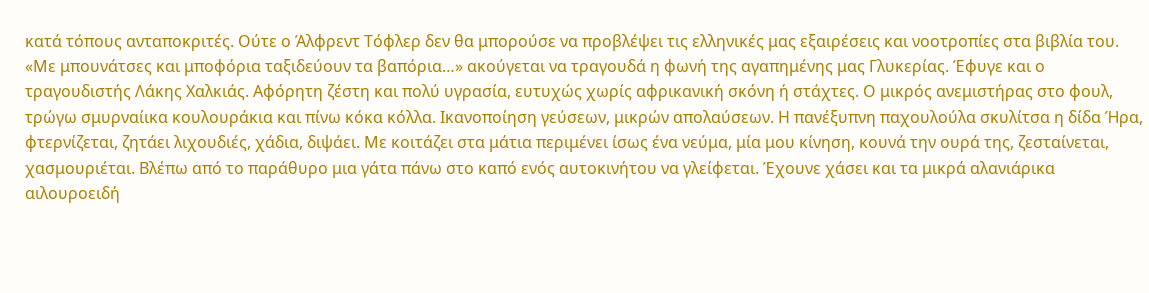κατά τόπους ανταποκριτές. Ούτε ο Άλφρεντ Τόφλερ δεν θα μπορούσε να προβλέψει τις ελληνικές μας εξαιρέσεις και νοοτροπίες στα βιβλία του. «Με μπουνάτσες και μποφόρια ταξιδεύουν τα βαπόρια…» ακούγεται να τραγουδά η φωνή της αγαπημένης μας Γλυκερίας. Έφυγε και ο τραγουδιστής Λάκης Χαλκιάς. Αφόρητη ζέστη και πολύ υγρασία, ευτυχώς χωρίς αφρικανική σκόνη ή στάχτες. Ο μικρός ανεμιστήρας στο φουλ, τρώγω σμυρναίικα κουλουράκια και πίνω κόκα κόλλα. Ικανοποίηση γεύσεων, μικρών απολαύσεων. Η πανέξυπνη παχουλούλα σκυλίτσα η δίδα Ήρα, φτερνίζεται, ζητάει λιχουδιές, χάδια, διψάει. Με κοιτάζει στα μάτια περιμένει ίσως ένα νεύμα, μία μου κίνηση, κουνά την ουρά της, ζεσταίνεται, χασμουριέται. Βλέπω από το παράθυρο μια γάτα πάνω στο καπό ενός αυτοκινήτου να γλείφεται. Έχουνε χάσει και τα μικρά αλανιάρικα αιλουροειδή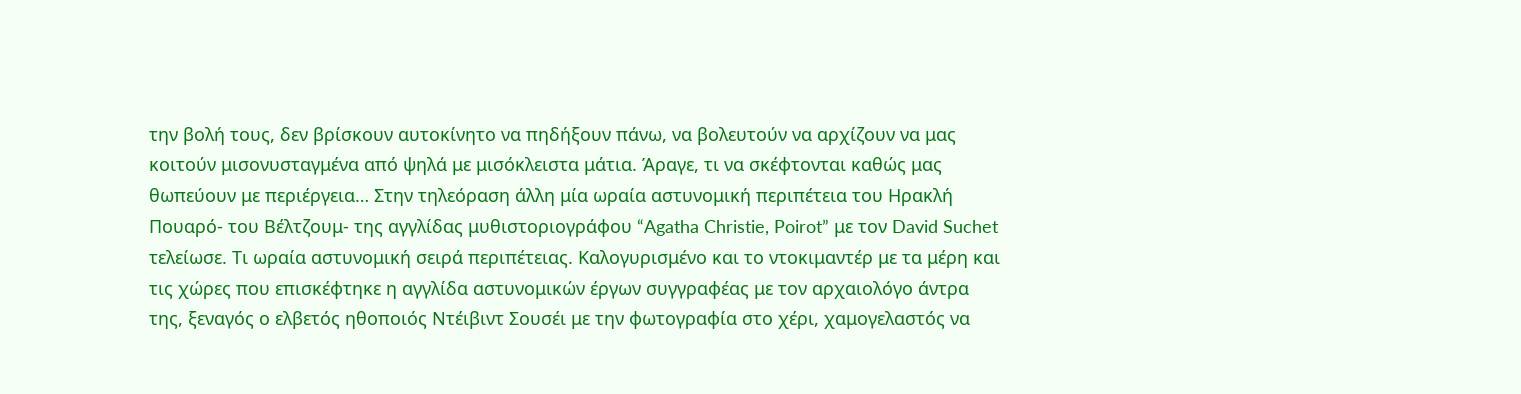την βολή τους, δεν βρίσκουν αυτοκίνητο να πηδήξουν πάνω, να βολευτούν να αρχίζουν να μας κοιτούν μισονυσταγμένα από ψηλά με μισόκλειστα μάτια. Άραγε, τι να σκέφτονται καθώς μας θωπεύουν με περιέργεια… Στην τηλεόραση άλλη μία ωραία αστυνομική περιπέτεια του Ηρακλή Πουαρό- του Βέλτζουμ- της αγγλίδας μυθιστοριογράφου “Agatha Christie, Poirot” με τον David Suchet τελείωσε. Τι ωραία αστυνομική σειρά περιπέτειας. Καλογυρισμένο και το ντοκιμαντέρ με τα μέρη και τις χώρες που επισκέφτηκε η αγγλίδα αστυνομικών έργων συγγραφέας με τον αρχαιολόγο άντρα της, ξεναγός ο ελβετός ηθοποιός Ντέιβιντ Σουσέι με την φωτογραφία στο χέρι, χαμογελαστός να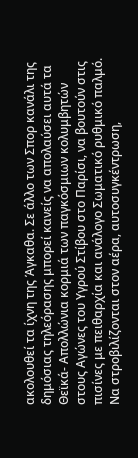ακολουθεί τα ίχνη της Άγκαθα. Σε άλλο των Σπορ κανάλι της δημόσιας τηλεόρασης μπορεί κανείς να απολαύσει αυτά τα Θεϊκά- Απολλώνια κορμιά των παγκόσμιων κολυμβητών στους Αγώνες του Υγρού Στίβου στο Παρίσι, να βουτούν στις πισίνες με πειθαρχία και ανάλογο Σωματικό ρυθμικό παλμό. Να στροβιλίζονται στον αέρα, αυτοσυγκέντρωση,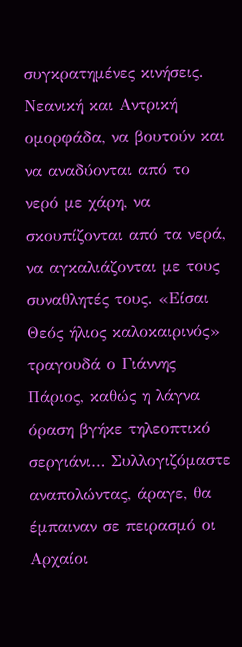συγκρατημένες κινήσεις. Νεανική και Αντρική ομορφάδα, να βουτούν και να αναδύονται από το νερό με χάρη, να σκουπίζονται από τα νερά, να αγκαλιάζονται με τους συναθλητές τους. «Είσαι Θεός ήλιος καλοκαιρινός» τραγουδά ο Γιάννης Πάριος, καθώς η λάγνα όραση βγήκε τηλεοπτικό σεργιάνι… Συλλογιζόμαστε αναπολώντας, άραγε, θα έμπαιναν σε πειρασμό οι Αρχαίοι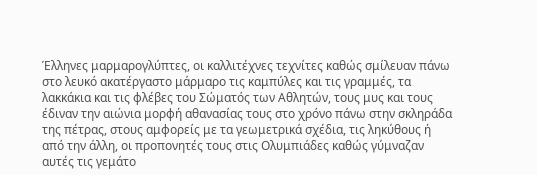Έλληνες μαρμαρογλύπτες, οι καλλιτέχνες τεχνίτες καθώς σμίλευαν πάνω στο λευκό ακατέργαστο μάρμαρο τις καμπύλες και τις γραμμές, τα λακκάκια και τις φλέβες του Σώματός των Αθλητών, τους μυς και τους έδιναν την αιώνια μορφή αθανασίας τους στο χρόνο πάνω στην σκληράδα της πέτρας, στους αμφορείς με τα γεωμετρικά σχέδια, τις ληκύθους ή από την άλλη, οι προπονητές τους στις Ολυμπιάδες καθώς γύμναζαν αυτές τις γεμάτο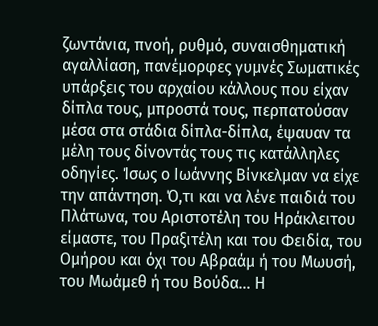ζωντάνια, πνοή, ρυθμό, συναισθηματική αγαλλίαση, πανέμορφες γυμνές Σωματικές υπάρξεις του αρχαίου κάλλους που είχαν δίπλα τους, μπροστά τους, περπατούσαν μέσα στα στάδια δίπλα-δίπλα, έψαυαν τα μέλη τους δίνοντάς τους τις κατάλληλες οδηγίες. Ίσως ο Ιωάννης Βίνκελμαν να είχε την απάντηση. Ό,τι και να λένε παιδιά του Πλάτωνα, του Αριστοτέλη του Ηράκλειτου είμαστε, του Πραξιτέλη και του Φειδία, του Ομήρου και όχι του Αβραάμ ή του Μωυσή, του Μωάμεθ ή του Βούδα… Η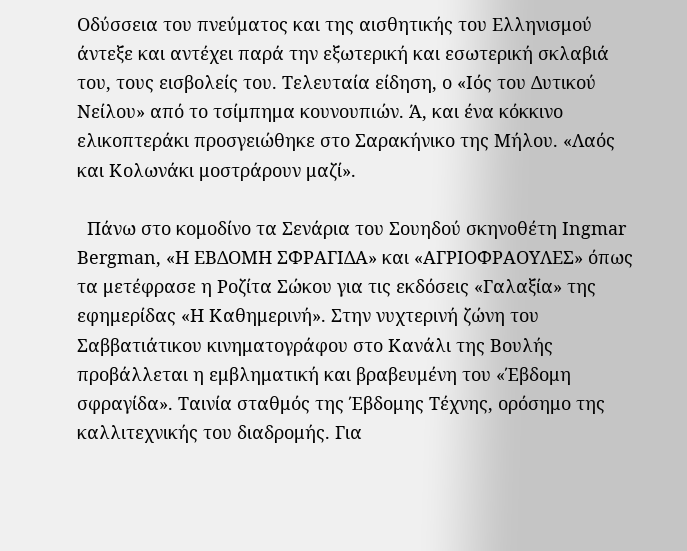Οδύσσεια του πνεύματος και της αισθητικής του Ελληνισμού άντεξε και αντέχει παρά την εξωτερική και εσωτερική σκλαβιά του, τους εισβολείς του. Τελευταία είδηση, ο «Ιός του Δυτικού Νείλου» από το τσίμπημα κουνουπιών. Ά, και ένα κόκκινο ελικοπτεράκι προσγειώθηκε στο Σαρακήνικο της Μήλου. «Λαός και Κολωνάκι μοστράρουν μαζί».

  Πάνω στο κομοδίνο τα Σενάρια του Σουηδού σκηνοθέτη Ingmar Bergman, «Η ΕΒΔΟΜΗ ΣΦΡΑΓΙΔΑ» και «ΑΓΡΙΟΦΡΑΟΥΛΕΣ» όπως τα μετέφρασε η Ροζίτα Σώκου για τις εκδόσεις «Γαλαξία» της εφημερίδας «Η Καθημερινή». Στην νυχτερινή ζώνη του Σαββατιάτικου κινηματογράφου στο Κανάλι της Βουλής προβάλλεται η εμβληματική και βραβευμένη του «Έβδομη σφραγίδα». Ταινία σταθμός της Έβδομης Τέχνης, ορόσημο της καλλιτεχνικής του διαδρομής. Για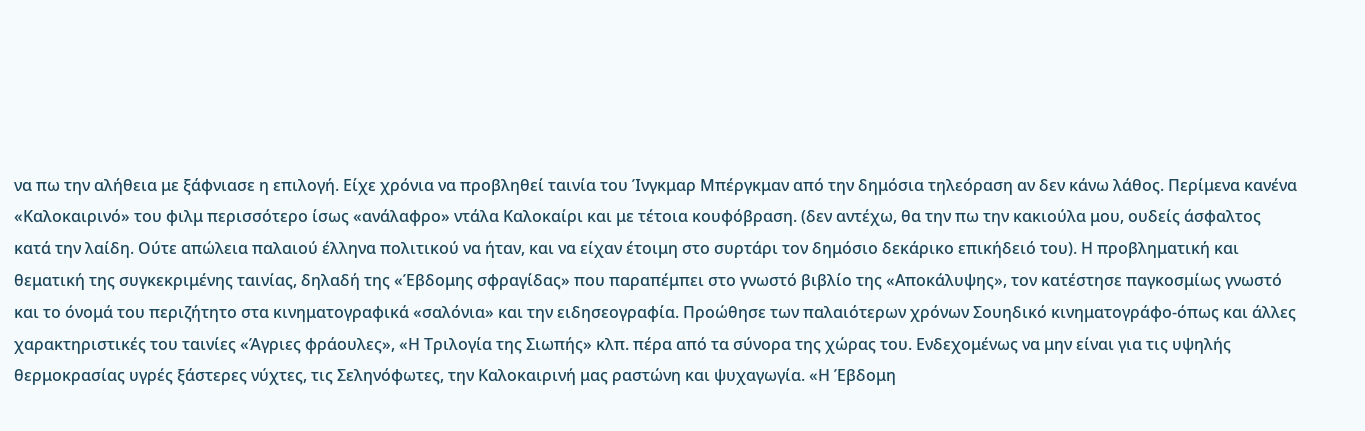να πω την αλήθεια με ξάφνιασε η επιλογή. Είχε χρόνια να προβληθεί ταινία του Ίνγκμαρ Μπέργκμαν από την δημόσια τηλεόραση αν δεν κάνω λάθος. Περίμενα κανένα «Καλοκαιρινό» του φιλμ περισσότερο ίσως «ανάλαφρο» ντάλα Καλοκαίρι και με τέτοια κουφόβραση. (δεν αντέχω, θα την πω την κακιούλα μου, ουδείς άσφαλτος κατά την λαίδη. Ούτε απώλεια παλαιού έλληνα πολιτικού να ήταν, και να είχαν έτοιμη στο συρτάρι τον δημόσιο δεκάρικο επικήδειό του). Η προβληματική και θεματική της συγκεκριμένης ταινίας, δηλαδή της «Έβδομης σφραγίδας» που παραπέμπει στο γνωστό βιβλίο της «Αποκάλυψης», τον κατέστησε παγκοσμίως γνωστό και το όνομά του περιζήτητο στα κινηματογραφικά «σαλόνια» και την ειδησεογραφία. Προώθησε των παλαιότερων χρόνων Σουηδικό κινηματογράφο-όπως και άλλες χαρακτηριστικές του ταινίες «Άγριες φράουλες», «Η Τριλογία της Σιωπής» κλπ. πέρα από τα σύνορα της χώρας του. Ενδεχομένως να μην είναι για τις υψηλής θερμοκρασίας υγρές ξάστερες νύχτες, τις Σεληνόφωτες, την Καλοκαιρινή μας ραστώνη και ψυχαγωγία. «Η Έβδομη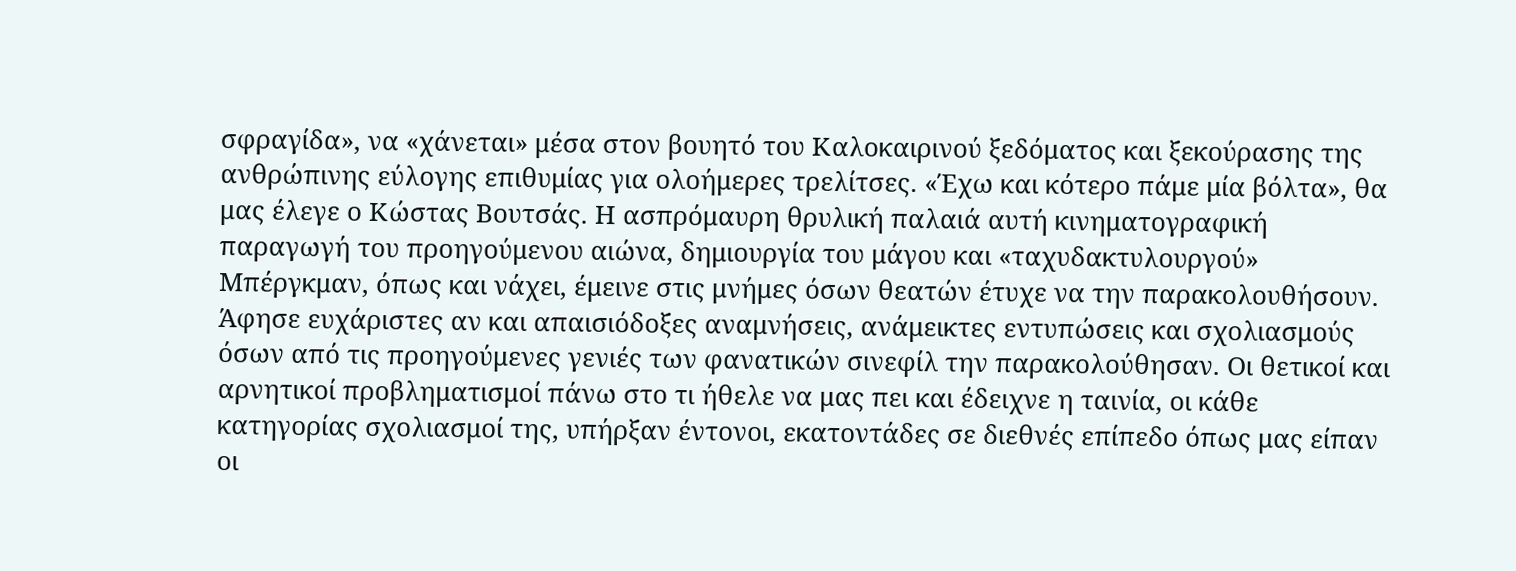σφραγίδα», να «χάνεται» μέσα στον βουητό του Καλοκαιρινού ξεδόματος και ξεκούρασης της ανθρώπινης εύλογης επιθυμίας για ολοήμερες τρελίτσες. «Έχω και κότερο πάμε μία βόλτα», θα μας έλεγε ο Κώστας Βουτσάς. Η ασπρόμαυρη θρυλική παλαιά αυτή κινηματογραφική παραγωγή του προηγούμενου αιώνα, δημιουργία του μάγου και «ταχυδακτυλουργού» Μπέργκμαν, όπως και νάχει, έμεινε στις μνήμες όσων θεατών έτυχε να την παρακολουθήσουν. Άφησε ευχάριστες αν και απαισιόδοξες αναμνήσεις, ανάμεικτες εντυπώσεις και σχολιασμούς όσων από τις προηγούμενες γενιές των φανατικών σινεφίλ την παρακολούθησαν. Οι θετικοί και αρνητικοί προβληματισμοί πάνω στο τι ήθελε να μας πει και έδειχνε η ταινία, οι κάθε κατηγορίας σχολιασμοί της, υπήρξαν έντονοι, εκατοντάδες σε διεθνές επίπεδο όπως μας είπαν οι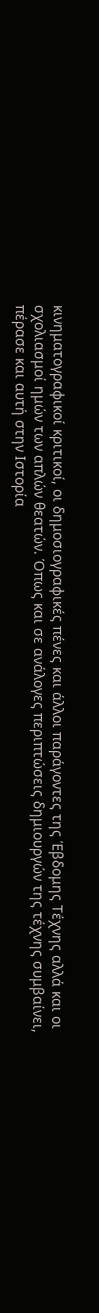κινηματογραφικοί κριτικοί, οι δημοσιογραφικές πένες και άλλοι παράγοντες της Έβδομης Τέχνης αλλά και οι σχολιασμοί ημών των απλών θεατών. Όπως και σε ανάλογες περιπτώσεις δημιουργών της τέχνης συμβαίνει, πέρασε και αυτή στην Ιστορία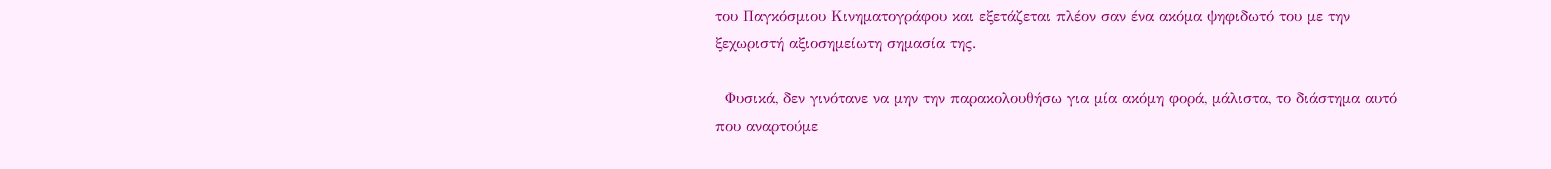του Παγκόσμιου Κινηματογράφου και εξετάζεται πλέον σαν ένα ακόμα ψηφιδωτό του με την ξεχωριστή αξιοσημείωτη σημασία της.

  Φυσικά, δεν γινότανε να μην την παρακολουθήσω για μία ακόμη φορά, μάλιστα, το διάστημα αυτό που αναρτούμε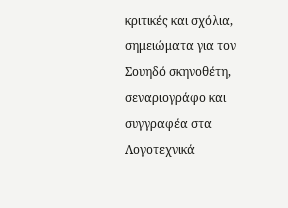κριτικές και σχόλια, σημειώματα για τον Σουηδό σκηνοθέτη, σεναριογράφο και συγγραφέα στα Λογοτεχνικά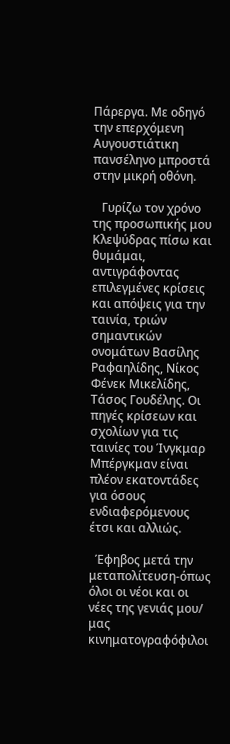Πάρεργα. Με οδηγό την επερχόμενη Αυγουστιάτικη πανσέληνο μπροστά στην μικρή οθόνη.

   Γυρίζω τον χρόνο της προσωπικής μου Κλεψύδρας πίσω και θυμάμαι, αντιγράφοντας επιλεγμένες κρίσεις και απόψεις για την ταινία, τριών σημαντικών ονομάτων Βασίλης Ραφαηλίδης, Νίκος Φένεκ Μικελίδης, Τάσος Γουδέλης. Οι πηγές κρίσεων και σχολίων για τις ταινίες του Ίνγκμαρ Μπέργκμαν είναι πλέον εκατοντάδες για όσους ενδιαφερόμενους έτσι και αλλιώς.

  Έφηβος μετά την μεταπολίτευση-όπως όλοι οι νέοι και οι νέες της γενιάς μου/ μας κινηματογραφόφιλοι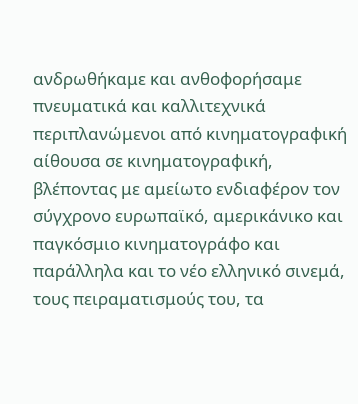ανδρωθήκαμε και ανθοφορήσαμε πνευματικά και καλλιτεχνικά περιπλανώμενοι από κινηματογραφική αίθουσα σε κινηματογραφική, βλέποντας με αμείωτο ενδιαφέρον τον σύγχρονο ευρωπαϊκό, αμερικάνικο και παγκόσμιο κινηματογράφο και παράλληλα και το νέο ελληνικό σινεμά, τους πειραματισμούς του, τα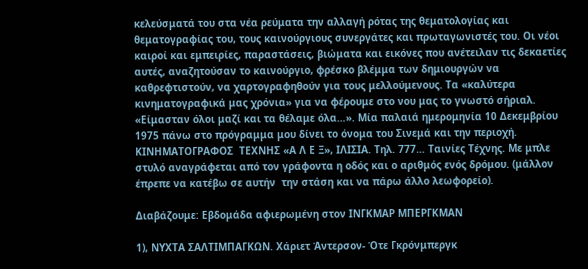κελεύσματά του στα νέα ρεύματα την αλλαγή ρότας της θεματολογίας και θεματογραφίας του, τους καινούργιους συνεργάτες και πρωταγωνιστές του. Οι νέοι καιροί και εμπειρίες, παραστάσεις, βιώματα και εικόνες που ανέτειλαν τις δεκαετίες αυτές, αναζητούσαν το καινούργιο, φρέσκο βλέμμα των δημιουργών να καθρεφτιστούν, να χαρτογραφηθούν για τους μελλούμενους. Τα «καλύτερα κινηματογραφικά μας χρόνια» για να φέρουμε στο νου μας το γνωστό σήριαλ. «Είμασταν όλοι μαζί και τα θέλαμε όλα…». Μία παλαιά ημερομηνία 10 Δεκεμβρίου 1975 πάνω στο πρόγραμμα μου δίνει το όνομα του Σινεμά και την περιοχή. ΚΙΝΗΜΑΤΟΓΡΑΦΟΣ  ΤΕΧΝΗΣ «Α Λ Ε Ξ», ΙΛΙΣΙΑ. Τηλ. 777… Ταινίες Τέχνης. Με μπλε στυλό αναγράφεται από τον γράφοντα η οδός και ο αριθμός ενός δρόμου. (μάλλον έπρεπε να κατέβω σε αυτήν  την στάση και να πάρω άλλο λεωφορείο).

Διαβάζουμε: Εβδομάδα αφιερωμένη στον ΙΝΓΚΜΑΡ ΜΠΕΡΓΚΜΑΝ

1), ΝΥΧΤΑ ΣΑΛΤΙΜΠΑΓΚΩΝ. Χάριετ Άντερσον- Ότε Γκρόνμπεργκ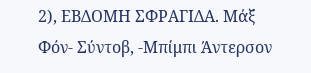2), ΕΒΔΟΜΗ ΣΦΡΑΓΙΔΑ. Μάξ Φόν- Σύντοβ, -Μπίμπι Άντερσον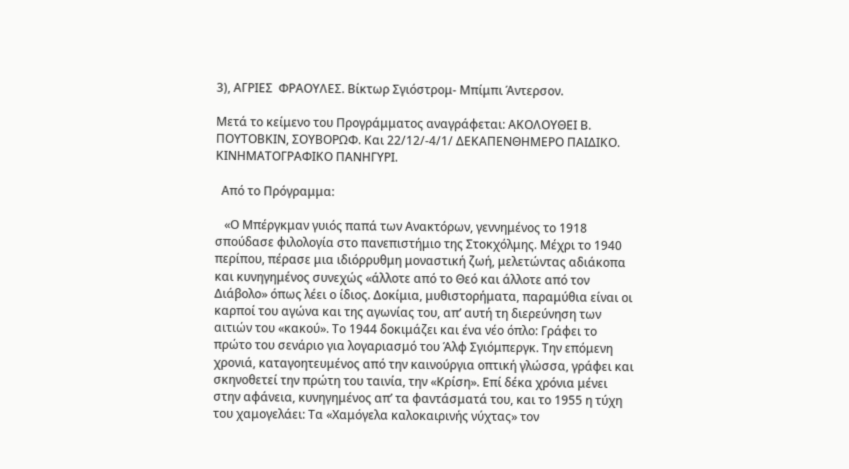3), ΑΓΡΙΕΣ  ΦΡΑΟΥΛΕΣ. Βίκτωρ Σγιόστρομ- Μπίμπι Άντερσον.

Μετά το κείμενο του Προγράμματος αναγράφεται: ΑΚΟΛΟΥΘΕΙ Β. ΠΟΥΤΟΒΚΙΝ, ΣΟΥΒΟΡΩΦ. Και 22/12/-4/1/ ΔΕΚΑΠΕΝΘΗΜΕΡΟ ΠΑΙΔΙΚΟ. ΚΙΝΗΜΑΤΟΓΡΑΦΙΚΟ ΠΑΝΗΓΥΡΙ.

  Από το Πρόγραμμα:

   «Ο Μπέργκμαν γυιός παπά των Ανακτόρων, γεννημένος το 1918 σπούδασε φιλολογία στο πανεπιστήμιο της Στοκχόλμης. Μέχρι το 1940 περίπου, πέρασε μια ιδιόρρυθμη μοναστική ζωή, μελετώντας αδιάκοπα και κυνηγημένος συνεχώς «άλλοτε από το Θεό και άλλοτε από τον Διάβολο» όπως λέει ο ίδιος. Δοκίμια, μυθιστορήματα, παραμύθια είναι οι καρποί του αγώνα και της αγωνίας του, απ’ αυτή τη διερεύνηση των αιτιών του «κακού». Το 1944 δοκιμάζει και ένα νέο όπλο: Γράφει το πρώτο του σενάριο για λογαριασμό του Άλφ Σγιόμπεργκ. Την επόμενη χρονιά, καταγοητευμένος από την καινούργια οπτική γλώσσα, γράφει και σκηνοθετεί την πρώτη του ταινία, την «Κρίση». Επί δέκα χρόνια μένει στην αφάνεια, κυνηγημένος απ’ τα φαντάσματά του, και το 1955 η τύχη του χαμογελάει: Τα «Χαμόγελα καλοκαιρινής νύχτας» τον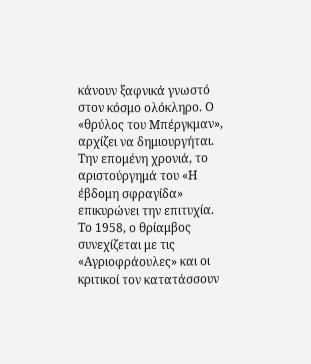κάνουν ξαφνικά γνωστό στον κόσμο ολόκληρο. Ο «θρύλος του Μπέργκμαν», αρχίζει να δημιουργήται. Την επομένη χρονιά, το αριστούργημά του «Η έβδομη σφραγίδα» επικυρώνει την επιτυχία. Το 1958, ο θρίαμβος συνεχίζεται με τις «Αγριοφράουλες» και οι κριτικοί τον κατατάσσουν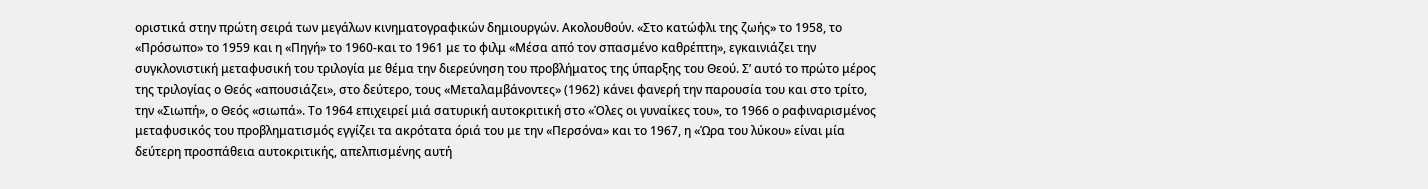οριστικά στην πρώτη σειρά των μεγάλων κινηματογραφικών δημιουργών. Ακολουθούν. «Στο κατώφλι της ζωής» το 1958, το «Πρόσωπο» το 1959 και η «Πηγή» το 1960-και το 1961 με το φιλμ «Μέσα από τον σπασμένο καθρέπτη», εγκαινιάζει την συγκλονιστική μεταφυσική του τριλογία με θέμα την διερεύνηση του προβλήματος της ύπαρξης του Θεού. Σ’ αυτό το πρώτο μέρος της τριλογίας ο Θεός «απουσιάζει», στο δεύτερο, τους «Μεταλαμβάνοντες» (1962) κάνει φανερή την παρουσία του και στο τρίτο, την «Σιωπή», ο Θεός «σιωπά». Το 1964 επιχειρεί μιά σατυρική αυτοκριτική στο «Όλες οι γυναίκες του», το 1966 ο ραφιναρισμένος μεταφυσικός του προβληματισμός εγγίζει τα ακρότατα όριά του με την «Περσόνα» και το 1967, η «Ώρα του λύκου» είναι μία δεύτερη προσπάθεια αυτοκριτικής, απελπισμένης αυτή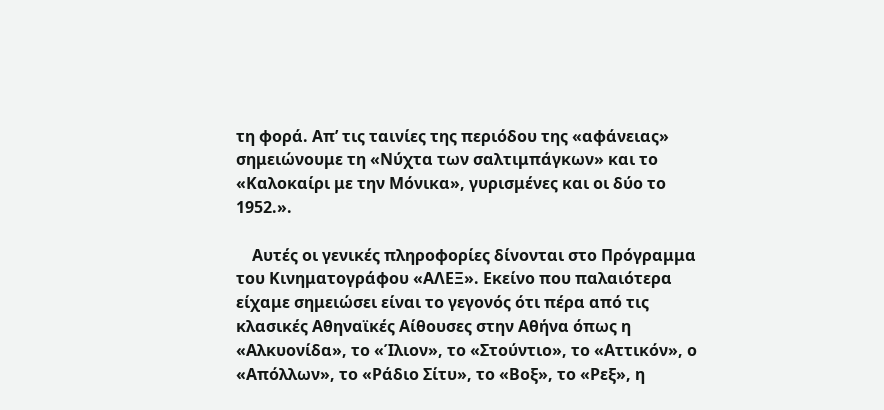τη φορά. Απ’ τις ταινίες της περιόδου της «αφάνειας» σημειώνουμε τη «Νύχτα των σαλτιμπάγκων» και το «Καλοκαίρι με την Μόνικα», γυρισμένες και οι δύο το 1952.».

    Αυτές οι γενικές πληροφορίες δίνονται στο Πρόγραμμα του Κινηματογράφου «ΑΛΕΞ». Εκείνο που παλαιότερα είχαμε σημειώσει είναι το γεγονός ότι πέρα από τις κλασικές Αθηναϊκές Αίθουσες στην Αθήνα όπως η «Αλκυονίδα», το «Ίλιον», το «Στούντιο», το «Αττικόν», ο «Απόλλων», το «Ράδιο Σίτυ», το «Βοξ», το «Ρεξ», η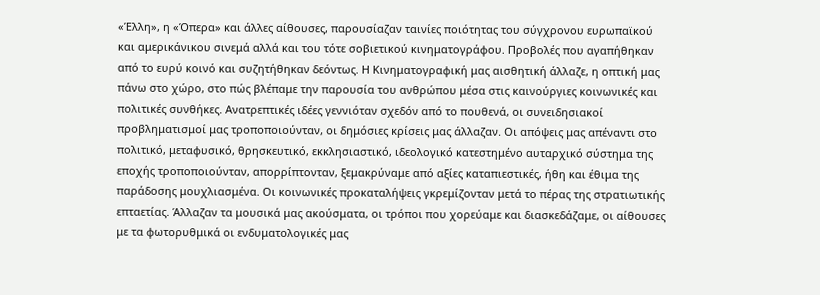«Έλλη», η «Όπερα» και άλλες αίθουσες, παρουσίαζαν ταινίες ποιότητας του σύγχρονου ευρωπαϊκού και αμερικάνικου σινεμά αλλά και του τότε σοβιετικού κινηματογράφου. Προβολές που αγαπήθηκαν από το ευρύ κοινό και συζητήθηκαν δεόντως. Η Κινηματογραφική μας αισθητική άλλαζε, η οπτική μας πάνω στο χώρο, στο πώς βλέπαμε την παρουσία του ανθρώπου μέσα στις καινούργιες κοινωνικές και πολιτικές συνθήκες. Ανατρεπτικές ιδέες γεννιόταν σχεδόν από το πουθενά, οι συνειδησιακοί προβληματισμοί μας τροποποιούνταν, οι δημόσιες κρίσεις μας άλλαζαν. Οι απόψεις μας απέναντι στο πολιτικό, μεταφυσικό, θρησκευτικό, εκκλησιαστικό, ιδεολογικό κατεστημένο αυταρχικό σύστημα της εποχής τροποποιούνταν, απορρίπτονταν, ξεμακρύναμε από αξίες καταπιεστικές, ήθη και έθιμα της παράδοσης μουχλιασμένα. Οι κοινωνικές προκαταλήψεις γκρεμίζονταν μετά το πέρας της στρατιωτικής επταετίας. Άλλαζαν τα μουσικά μας ακούσματα, οι τρόποι που χορεύαμε και διασκεδάζαμε, οι αίθουσες με τα φωτορυθμικά οι ενδυματολογικές μας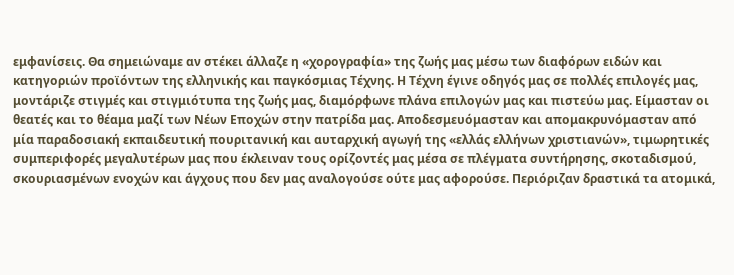εμφανίσεις. Θα σημειώναμε αν στέκει άλλαζε η «χορογραφία» της ζωής μας μέσω των διαφόρων ειδών και κατηγοριών προϊόντων της ελληνικής και παγκόσμιας Τέχνης. Η Τέχνη έγινε οδηγός μας σε πολλές επιλογές μας, μοντάριζε στιγμές και στιγμιότυπα της ζωής μας, διαμόρφωνε πλάνα επιλογών μας και πιστεύω μας. Είμασταν οι θεατές και το θέαμα μαζί των Νέων Εποχών στην πατρίδα μας. Αποδεσμευόμασταν και απομακρυνόμασταν από μία παραδοσιακή εκπαιδευτική πουριτανική και αυταρχική αγωγή της «ελλάς ελλήνων χριστιανών», τιμωρητικές συμπεριφορές μεγαλυτέρων μας που έκλειναν τους ορίζοντές μας μέσα σε πλέγματα συντήρησης, σκοταδισμού, σκουριασμένων ενοχών και άγχους που δεν μας αναλογούσε ούτε μας αφορούσε. Περιόριζαν δραστικά τα ατομικά,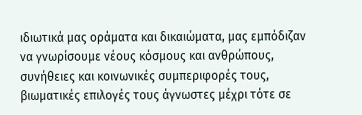ιδιωτικά μας οράματα και δικαιώματα, μας εμπόδιζαν να γνωρίσουμε νέους κόσμους και ανθρώπους, συνήθειες και κοινωνικές συμπεριφορές τους, βιωματικές επιλογές τους άγνωστες μέχρι τότε σε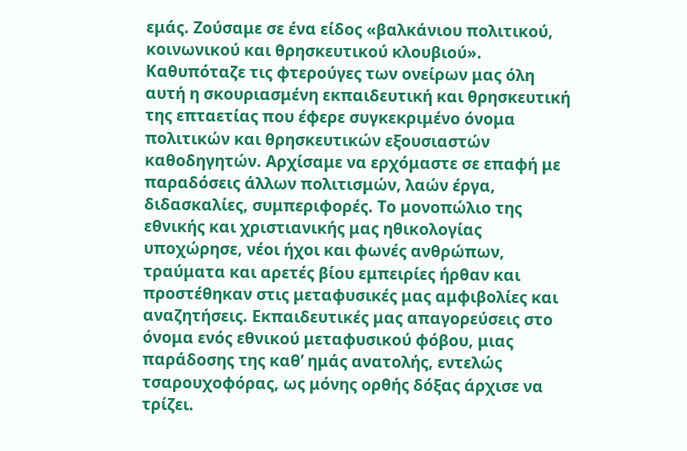εμάς. Ζούσαμε σε ένα είδος «βαλκάνιου πολιτικού, κοινωνικού και θρησκευτικού κλουβιού». Καθυπόταζε τις φτερούγες των ονείρων μας όλη αυτή η σκουριασμένη εκπαιδευτική και θρησκευτική της επταετίας που έφερε συγκεκριμένο όνομα πολιτικών και θρησκευτικών εξουσιαστών καθοδηγητών. Αρχίσαμε να ερχόμαστε σε επαφή με παραδόσεις άλλων πολιτισμών, λαών έργα, διδασκαλίες, συμπεριφορές. Το μονοπώλιο της εθνικής και χριστιανικής μας ηθικολογίας υποχώρησε, νέοι ήχοι και φωνές ανθρώπων, τραύματα και αρετές βίου εμπειρίες ήρθαν και προστέθηκαν στις μεταφυσικές μας αμφιβολίες και αναζητήσεις. Εκπαιδευτικές μας απαγορεύσεις στο όνομα ενός εθνικού μεταφυσικού φόβου, μιας παράδοσης της καθ’ ημάς ανατολής, εντελώς τσαρουχοφόρας, ως μόνης ορθής δόξας άρχισε να τρίζει.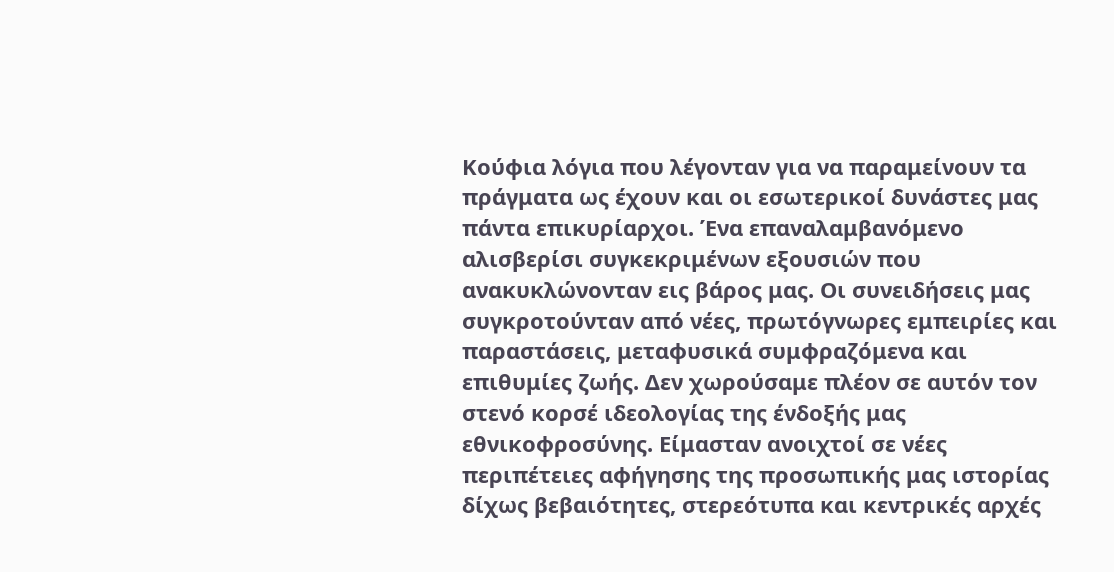Κούφια λόγια που λέγονταν για να παραμείνουν τα πράγματα ως έχουν και οι εσωτερικοί δυνάστες μας πάντα επικυρίαρχοι. Ένα επαναλαμβανόμενο αλισβερίσι συγκεκριμένων εξουσιών που ανακυκλώνονταν εις βάρος μας. Οι συνειδήσεις μας συγκροτούνταν από νέες, πρωτόγνωρες εμπειρίες και παραστάσεις, μεταφυσικά συμφραζόμενα και επιθυμίες ζωής. Δεν χωρούσαμε πλέον σε αυτόν τον στενό κορσέ ιδεολογίας της ένδοξής μας εθνικοφροσύνης. Είμασταν ανοιχτοί σε νέες περιπέτειες αφήγησης της προσωπικής μας ιστορίας δίχως βεβαιότητες, στερεότυπα και κεντρικές αρχές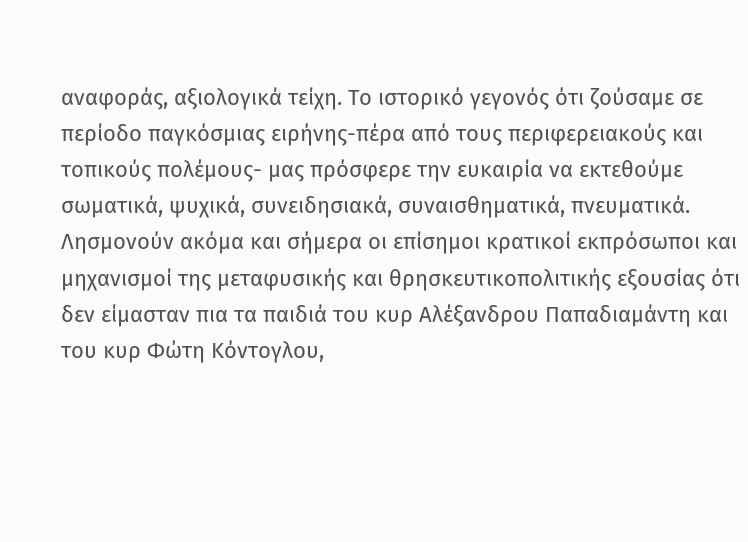αναφοράς, αξιολογικά τείχη. Το ιστορικό γεγονός ότι ζούσαμε σε περίοδο παγκόσμιας ειρήνης-πέρα από τους περιφερειακούς και τοπικούς πολέμους- μας πρόσφερε την ευκαιρία να εκτεθούμε σωματικά, ψυχικά, συνειδησιακά, συναισθηματικά, πνευματικά. Λησμονούν ακόμα και σήμερα οι επίσημοι κρατικοί εκπρόσωποι και μηχανισμοί της μεταφυσικής και θρησκευτικοπολιτικής εξουσίας ότι δεν είμασταν πια τα παιδιά του κυρ Αλέξανδρου Παπαδιαμάντη και του κυρ Φώτη Κόντογλου,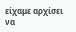είχαμε αρχίσει να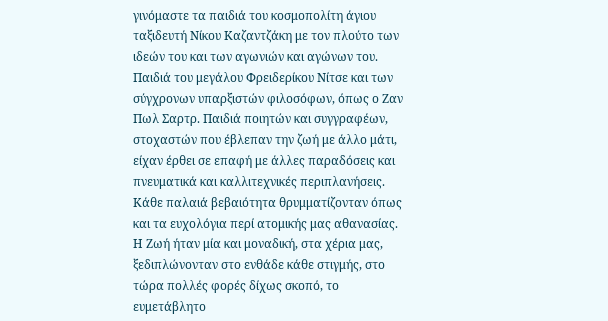γινόμαστε τα παιδιά του κοσμοπολίτη άγιου ταξιδευτή Νίκου Καζαντζάκη με τον πλούτο των ιδεών του και των αγωνιών και αγώνων του. Παιδιά του μεγάλου Φρειδερίκου Νίτσε και των σύγχρονων υπαρξιστών φιλοσόφων, όπως ο Ζαν Πωλ Σαρτρ. Παιδιά ποιητών και συγγραφέων, στοχαστών που έβλεπαν την ζωή με άλλο μάτι, είχαν έρθει σε επαφή με άλλες παραδόσεις και πνευματικά και καλλιτεχνικές περιπλανήσεις. Κάθε παλαιά βεβαιότητα θρυμματίζονταν όπως και τα ευχολόγια περί ατομικής μας αθανασίας. Η Ζωή ήταν μία και μοναδική, στα χέρια μας, ξεδιπλώνονταν στο ενθάδε κάθε στιγμής, στο τώρα πολλές φορές δίχως σκοπό, το ευμετάβλητο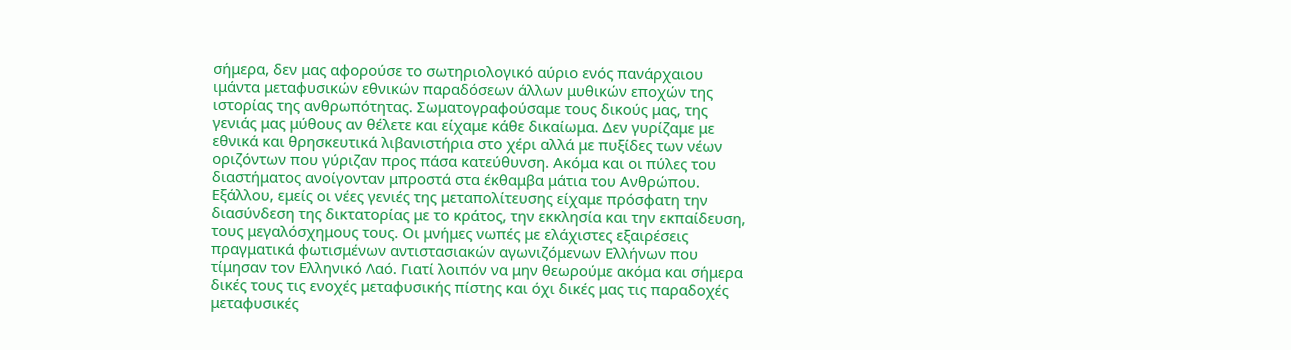σήμερα, δεν μας αφορούσε το σωτηριολογικό αύριο ενός πανάρχαιου ιμάντα μεταφυσικών εθνικών παραδόσεων άλλων μυθικών εποχών της ιστορίας της ανθρωπότητας. Σωματογραφούσαμε τους δικούς μας, της γενιάς μας μύθους αν θέλετε και είχαμε κάθε δικαίωμα. Δεν γυρίζαμε με εθνικά και θρησκευτικά λιβανιστήρια στο χέρι αλλά με πυξίδες των νέων οριζόντων που γύριζαν προς πάσα κατεύθυνση. Ακόμα και οι πύλες του διαστήματος ανοίγονταν μπροστά στα έκθαμβα μάτια του Ανθρώπου. Εξάλλου, εμείς οι νέες γενιές της μεταπολίτευσης είχαμε πρόσφατη την διασύνδεση της δικτατορίας με το κράτος, την εκκλησία και την εκπαίδευση, τους μεγαλόσχημους τους. Οι μνήμες νωπές με ελάχιστες εξαιρέσεις πραγματικά φωτισμένων αντιστασιακών αγωνιζόμενων Ελλήνων που τίμησαν τον Ελληνικό Λαό. Γιατί λοιπόν να μην θεωρούμε ακόμα και σήμερα δικές τους τις ενοχές μεταφυσικής πίστης και όχι δικές μας τις παραδοχές μεταφυσικές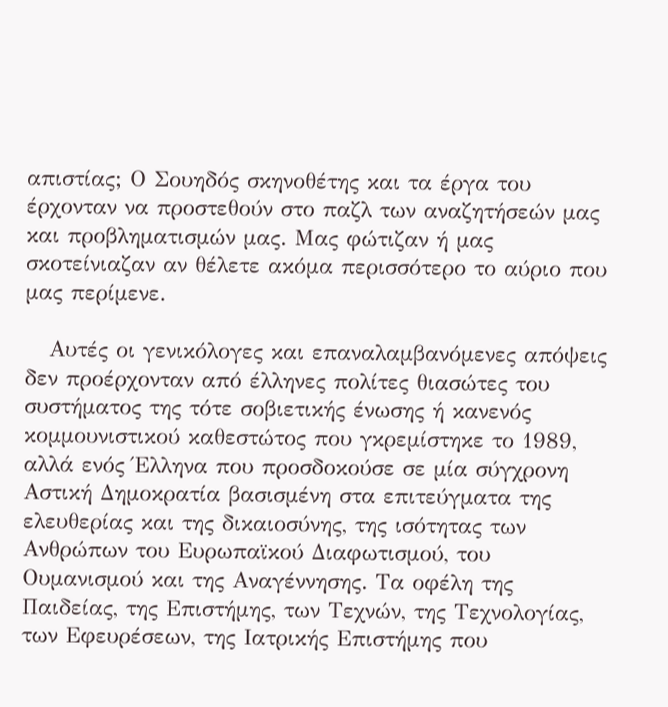απιστίας; Ο Σουηδός σκηνοθέτης και τα έργα του έρχονταν να προστεθούν στο παζλ των αναζητήσεών μας και προβληματισμών μας. Μας φώτιζαν ή μας σκοτείνιαζαν αν θέλετε ακόμα περισσότερο το αύριο που μας περίμενε.

   Αυτές οι γενικόλογες και επαναλαμβανόμενες απόψεις δεν προέρχονταν από έλληνες πολίτες θιασώτες του συστήματος της τότε σοβιετικής ένωσης ή κανενός κομμουνιστικού καθεστώτος που γκρεμίστηκε το 1989, αλλά ενός Έλληνα που προσδοκούσε σε μία σύγχρονη Αστική Δημοκρατία βασισμένη στα επιτεύγματα της ελευθερίας και της δικαιοσύνης, της ισότητας των Ανθρώπων του Ευρωπαϊκού Διαφωτισμού, του Ουμανισμού και της Αναγέννησης. Τα οφέλη της Παιδείας, της Επιστήμης, των Τεχνών, της Τεχνολογίας, των Εφευρέσεων, της Ιατρικής Επιστήμης που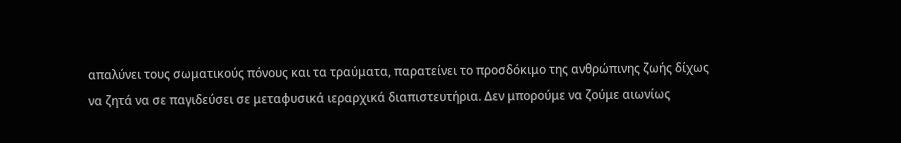απαλύνει τους σωματικούς πόνους και τα τραύματα, παρατείνει το προσδόκιμο της ανθρώπινης ζωής δίχως να ζητά να σε παγιδεύσει σε μεταφυσικά ιεραρχικά διαπιστευτήρια. Δεν μπορούμε να ζούμε αιωνίως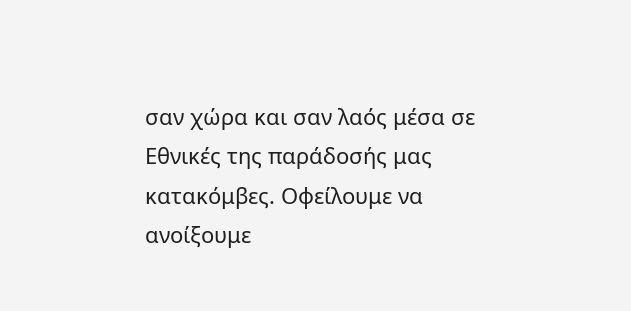σαν χώρα και σαν λαός μέσα σε Εθνικές της παράδοσής μας κατακόμβες. Οφείλουμε να ανοίξουμε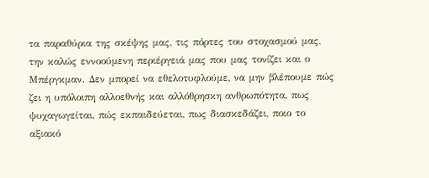τα παραθύρια της σκέψης μας, τις πόρτες του στοχασμού μας, την καλώς εννοούμενη περιέργειά μας που μας τονίζει και ο Μπέργκμαν. Δεν μπορεί να εθελοτυφλούμε, να μην βλέπουμε πώς ζει η υπόλοιπη αλλοεθνής και αλλόθρησκη ανθρωπότητα, πως ψυχαγωγείται, πώς εκπαιδεύεται, πως διασκεδάζει, ποιο το αξιακό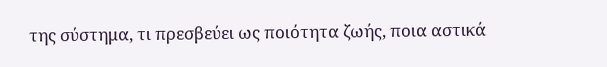της σύστημα, τι πρεσβεύει ως ποιότητα ζωής, ποια αστικά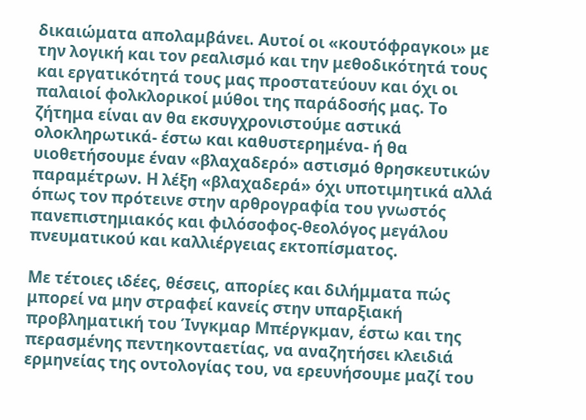δικαιώματα απολαμβάνει. Αυτοί οι «κουτόφραγκοι» με την λογική και τον ρεαλισμό και την μεθοδικότητά τους και εργατικότητά τους μας προστατεύουν και όχι οι παλαιοί φολκλορικοί μύθοι της παράδοσής μας. Το ζήτημα είναι αν θα εκσυγχρονιστούμε αστικά ολοκληρωτικά- έστω και καθυστερημένα- ή θα υιοθετήσουμε έναν «βλαχαδερό» αστισμό θρησκευτικών παραμέτρων. Η λέξη «βλαχαδερά» όχι υποτιμητικά αλλά όπως τον πρότεινε στην αρθρογραφία του γνωστός πανεπιστημιακός και φιλόσοφος-θεολόγος μεγάλου πνευματικού και καλλιέργειας εκτοπίσματος.

Με τέτοιες ιδέες, θέσεις, απορίες και διλήμματα πώς μπορεί να μην στραφεί κανείς στην υπαρξιακή προβληματική του Ίνγκμαρ Μπέργκμαν, έστω και της περασμένης πεντηκονταετίας, να αναζητήσει κλειδιά ερμηνείας της οντολογίας του, να ερευνήσουμε μαζί του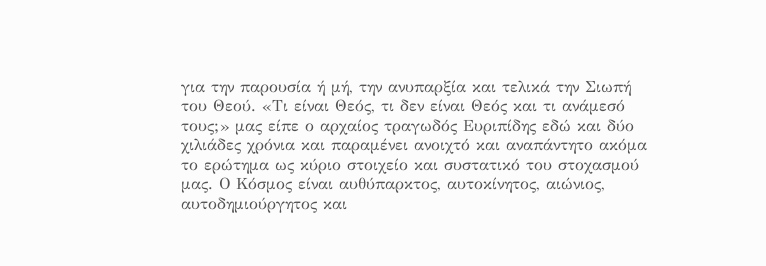για την παρουσία ή μή, την ανυπαρξία και τελικά την Σιωπή του Θεού. «Τι είναι Θεός, τι δεν είναι Θεός και τι ανάμεσό τους;» μας είπε ο αρχαίος τραγωδός Ευριπίδης εδώ και δύο χιλιάδες χρόνια και παραμένει ανοιχτό και αναπάντητο ακόμα το ερώτημα ως κύριο στοιχείο και συστατικό του στοχασμού μας. Ο Κόσμος είναι αυθύπαρκτος, αυτοκίνητος, αιώνιος, αυτοδημιούργητος και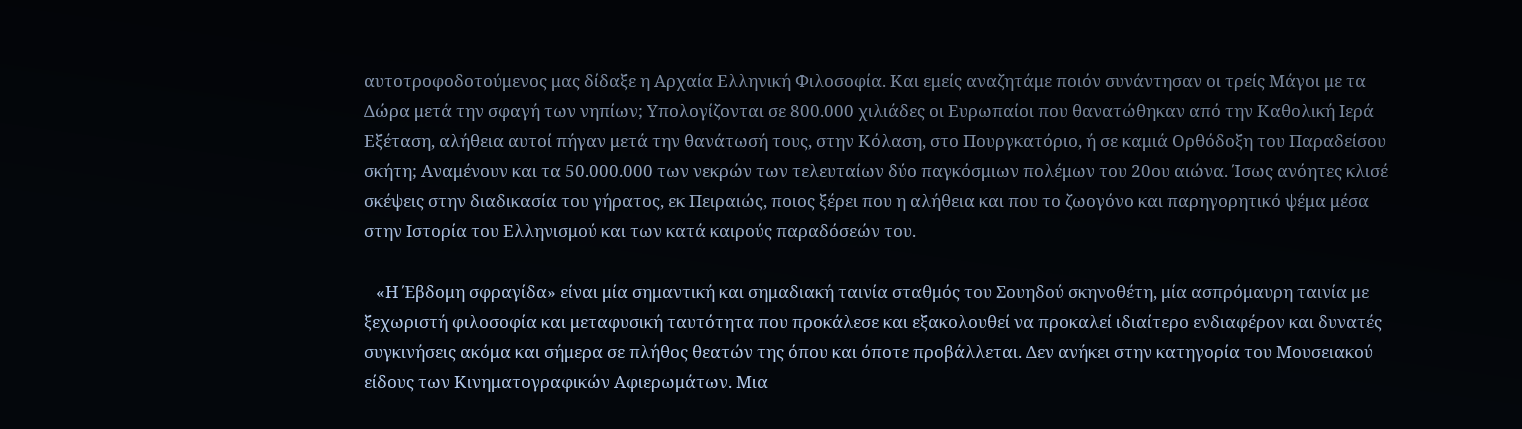αυτοτροφοδοτούμενος μας δίδαξε η Αρχαία Ελληνική Φιλοσοφία. Και εμείς αναζητάμε ποιόν συνάντησαν οι τρείς Μάγοι με τα Δώρα μετά την σφαγή των νηπίων; Υπολογίζονται σε 800.000 χιλιάδες οι Ευρωπαίοι που θανατώθηκαν από την Καθολική Ιερά Εξέταση, αλήθεια αυτοί πήγαν μετά την θανάτωσή τους, στην Κόλαση, στο Πουργκατόριο, ή σε καμιά Ορθόδοξη του Παραδείσου σκήτη; Αναμένουν και τα 50.000.000 των νεκρών των τελευταίων δύο παγκόσμιων πολέμων του 20ου αιώνα. Ίσως ανόητες κλισέ σκέψεις στην διαδικασία του γήρατος, εκ Πειραιώς, ποιος ξέρει που η αλήθεια και που το ζωογόνο και παρηγορητικό ψέμα μέσα στην Ιστορία του Ελληνισμού και των κατά καιρούς παραδόσεών του.

   «Η Έβδομη σφραγίδα» είναι μία σημαντική και σημαδιακή ταινία σταθμός του Σουηδού σκηνοθέτη, μία ασπρόμαυρη ταινία με ξεχωριστή φιλοσοφία και μεταφυσική ταυτότητα που προκάλεσε και εξακολουθεί να προκαλεί ιδιαίτερο ενδιαφέρον και δυνατές συγκινήσεις ακόμα και σήμερα σε πλήθος θεατών της όπου και όποτε προβάλλεται. Δεν ανήκει στην κατηγορία του Μουσειακού είδους των Κινηματογραφικών Αφιερωμάτων. Μια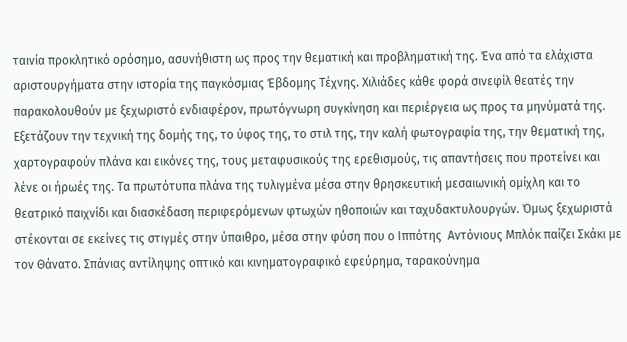ταινία προκλητικό ορόσημο, ασυνήθιστη ως προς την θεματική και προβληματική της. Ένα από τα ελάχιστα αριστουργήματα στην ιστορία της παγκόσμιας Έβδομης Τέχνης. Χιλιάδες κάθε φορά σινεφίλ θεατές την παρακολουθούν με ξεχωριστό ενδιαφέρον, πρωτόγνωρη συγκίνηση και περιέργεια ως προς τα μηνύματά της. Εξετάζουν την τεχνική της δομής της, το ύφος της, το στιλ της, την καλή φωτογραφία της, την θεματική της, χαρτογραφούν πλάνα και εικόνες της, τους μεταφυσικούς της ερεθισμούς, τις απαντήσεις που προτείνει και λένε οι ήρωές της. Τα πρωτότυπα πλάνα της τυλιγμένα μέσα στην θρησκευτική μεσαιωνική ομίχλη και το θεατρικό παιχνίδι και διασκέδαση περιφερόμενων φτωχών ηθοποιών και ταχυδακτυλουργών. Όμως ξεχωριστά στέκονται σε εκείνες τις στιγμές στην ύπαιθρο, μέσα στην φύση που ο Ιππότης  Αντόνιους Μπλόκ παίζει Σκάκι με τον Θάνατο. Σπάνιας αντίληψης οπτικό και κινηματογραφικό εφεύρημα, ταρακούνημα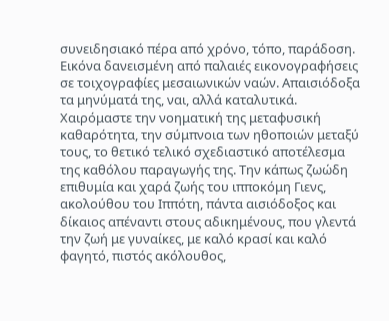συνειδησιακό πέρα από χρόνο, τόπο, παράδοση. Εικόνα δανεισμένη από παλαιές εικονογραφήσεις σε τοιχογραφίες μεσαιωνικών ναών. Απαισιόδοξα τα μηνύματά της, ναι, αλλά καταλυτικά. Χαιρόμαστε την νοηματική της μεταφυσική καθαρότητα, την σύμπνοια των ηθοποιών μεταξύ τους, το θετικό τελικό σχεδιαστικό αποτέλεσμα της καθόλου παραγωγής της. Την κάπως ζωώδη επιθυμία και χαρά ζωής του ιπποκόμη Γιενς, ακολούθου του Ιππότη, πάντα αισιόδοξος και δίκαιος απέναντι στους αδικημένους, που γλεντά την ζωή με γυναίκες, με καλό κρασί και καλό φαγητό, πιστός ακόλουθος,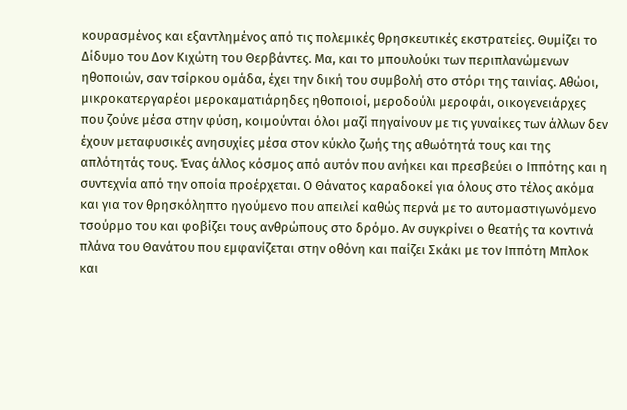κουρασμένος και εξαντλημένος από τις πολεμικές θρησκευτικές εκστρατείες. Θυμίζει το Δίδυμο του Δον Κιχώτη του Θερβάντες. Μα, και το μπουλούκι των περιπλανώμενων ηθοποιών, σαν τσίρκου ομάδα, έχει την δική του συμβολή στο στόρι της ταινίας. Αθώοι, μικροκατεργαρέοι μεροκαματιάρηδες ηθοποιοί, μεροδούλι μεροφάι, οικογενειάρχες που ζούνε μέσα στην φύση, κοιμούνται όλοι μαζί πηγαίνουν με τις γυναίκες των άλλων δεν έχουν μεταφυσικές ανησυχίες μέσα στον κύκλο ζωής της αθωότητά τους και της απλότητάς τους. Ένας άλλος κόσμος από αυτόν που ανήκει και πρεσβεύει ο Ιππότης και η συντεχνία από την οποία προέρχεται. Ο Θάνατος καραδοκεί για όλους στο τέλος ακόμα και για τον θρησκόληπτο ηγούμενο που απειλεί καθώς περνά με το αυτομαστιγωνόμενο τσούρμο του και φοβίζει τους ανθρώπους στο δρόμο. Αν συγκρίνει ο θεατής τα κοντινά πλάνα του Θανάτου που εμφανίζεται στην οθόνη και παίζει Σκάκι με τον Ιππότη Μπλοκ και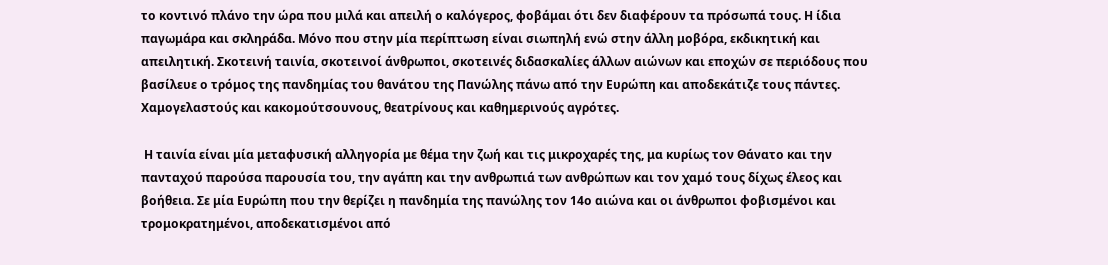το κοντινό πλάνο την ώρα που μιλά και απειλή ο καλόγερος, φοβάμαι ότι δεν διαφέρουν τα πρόσωπά τους. Η ίδια παγωμάρα και σκληράδα. Μόνο που στην μία περίπτωση είναι σιωπηλή ενώ στην άλλη μοβόρα, εκδικητική και απειλητική. Σκοτεινή ταινία, σκοτεινοί άνθρωποι, σκοτεινές διδασκαλίες άλλων αιώνων και εποχών σε περιόδους που βασίλευε ο τρόμος της πανδημίας του θανάτου της Πανώλης πάνω από την Ευρώπη και αποδεκάτιζε τους πάντες. Χαμογελαστούς και κακομούτσουνους, θεατρίνους και καθημερινούς αγρότες.

 Η ταινία είναι μία μεταφυσική αλληγορία με θέμα την ζωή και τις μικροχαρές της, μα κυρίως τον Θάνατο και την πανταχού παρούσα παρουσία του, την αγάπη και την ανθρωπιά των ανθρώπων και τον χαμό τους δίχως έλεος και βοήθεια. Σε μία Ευρώπη που την θερίζει η πανδημία της πανώλης τον 14ο αιώνα και οι άνθρωποι φοβισμένοι και τρομοκρατημένοι, αποδεκατισμένοι από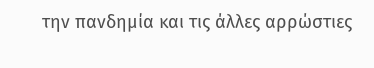την πανδημία και τις άλλες αρρώστιες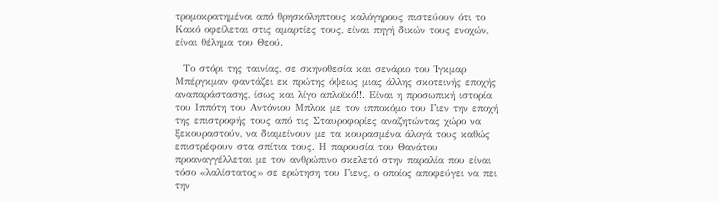τρομοκρατημένοι από θρησκόληπτους καλόγηρους πιστεύουν ότι το Κακό οφείλεται στις αμαρτίες τους, είναι πηγή δικών τους ενοχών, είναι θέλημα του Θεού.

  Το στόρι της ταινίας, σε σκηνοθεσία και σενάριο του Ίγκμαρ Μπέργκμαν φαντάζει εκ πρώτης όψεως μιας άλλης σκοτεινής εποχής αναπαράστασης, ίσως και λίγο απλοϊκό!!. Είναι η προσωπική ιστορία του Ιππότη του Αντόνιου Μπλοκ με τον ιπποκόμο του Γιεν την εποχή της επιστροφής τους από τις Σταυροφορίες αναζητώντας χώρο να ξεκουραστούν, να διαμείνουν με τα κουρασμένα άλογά τους καθώς επιστρέφουν στα σπίτια τους. Η παρουσία του Θανάτου προαναγγέλλεται με τον ανθρώπινο σκελετό στην παραλία που είναι τόσο «λαλίστατος» σε ερώτηση του Γιενς, ο οποίος αποφεύγει να πει την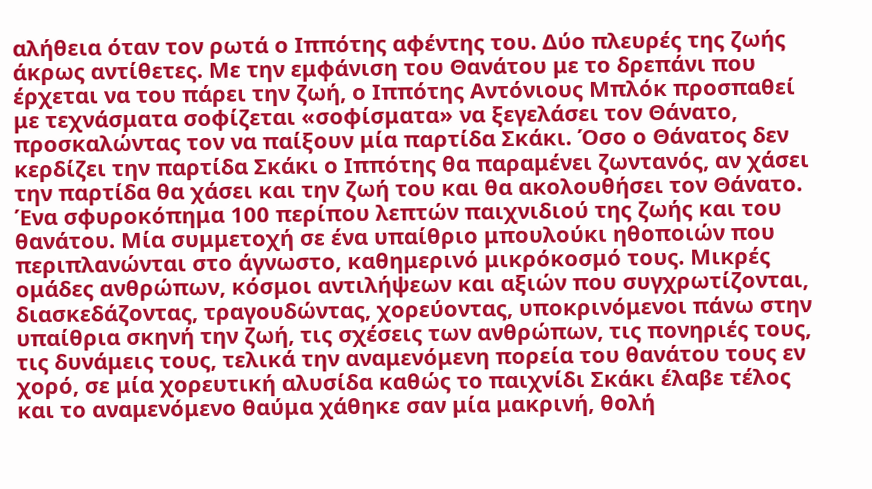αλήθεια όταν τον ρωτά ο Ιππότης αφέντης του. Δύο πλευρές της ζωής άκρως αντίθετες. Με την εμφάνιση του Θανάτου με το δρεπάνι που έρχεται να του πάρει την ζωή, ο Ιππότης Αντόνιους Μπλόκ προσπαθεί με τεχνάσματα σοφίζεται «σοφίσματα» να ξεγελάσει τον Θάνατο, προσκαλώντας τον να παίξουν μία παρτίδα Σκάκι. Όσο ο Θάνατος δεν κερδίζει την παρτίδα Σκάκι ο Ιππότης θα παραμένει ζωντανός, αν χάσει την παρτίδα θα χάσει και την ζωή του και θα ακολουθήσει τον Θάνατο. Ένα σφυροκόπημα 100 περίπου λεπτών παιχνιδιού της ζωής και του θανάτου. Μία συμμετοχή σε ένα υπαίθριο μπουλούκι ηθοποιών που περιπλανώνται στο άγνωστο, καθημερινό μικρόκοσμό τους. Μικρές ομάδες ανθρώπων, κόσμοι αντιλήψεων και αξιών που συγχρωτίζονται, διασκεδάζοντας, τραγουδώντας, χορεύοντας, υποκρινόμενοι πάνω στην υπαίθρια σκηνή την ζωή, τις σχέσεις των ανθρώπων, τις πονηριές τους, τις δυνάμεις τους, τελικά την αναμενόμενη πορεία του θανάτου τους εν χορό, σε μία χορευτική αλυσίδα καθώς το παιχνίδι Σκάκι έλαβε τέλος και το αναμενόμενο θαύμα χάθηκε σαν μία μακρινή, θολή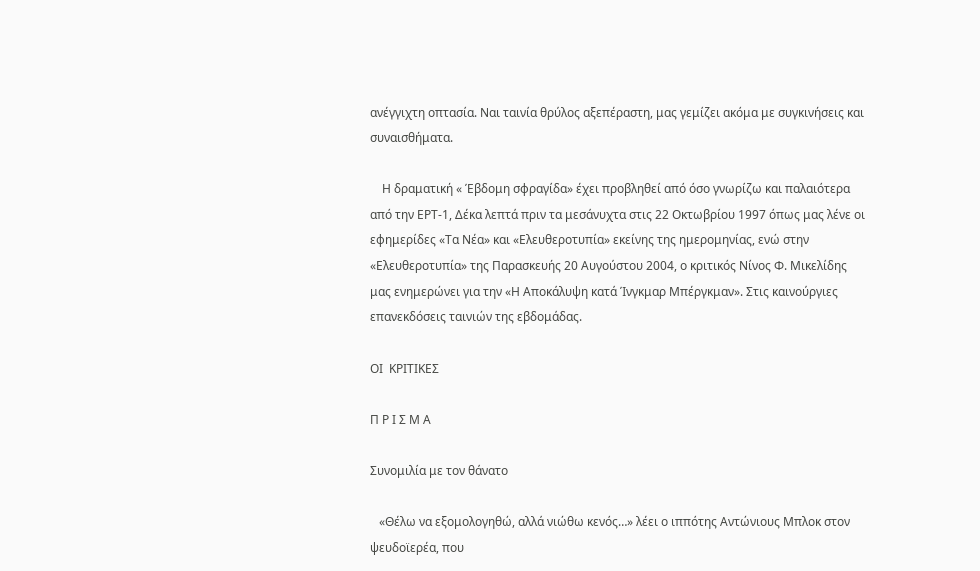ανέγγιχτη οπτασία. Ναι ταινία θρύλος αξεπέραστη, μας γεμίζει ακόμα με συγκινήσεις και συναισθήματα.

    Η δραματική « Έβδομη σφραγίδα» έχει προβληθεί από όσο γνωρίζω και παλαιότερα από την ΕΡΤ-1, Δέκα λεπτά πριν τα μεσάνυχτα στις 22 Οκτωβρίου 1997 όπως μας λένε οι εφημερίδες «Τα Νέα» και «Ελευθεροτυπία» εκείνης της ημερομηνίας, ενώ στην «Ελευθεροτυπία» της Παρασκευής 20 Αυγούστου 2004, ο κριτικός Νίνος Φ. Μικελίδης μας ενημερώνει για την «Η Αποκάλυψη κατά Ίνγκμαρ Μπέργκμαν». Στις καινούργιες επανεκδόσεις ταινιών της εβδομάδας.

ΟΙ  ΚΡΙΤΙΚΕΣ

Π Ρ Ι Σ Μ Α

Συνομιλία με τον θάνατο

   «Θέλω να εξομολογηθώ, αλλά νιώθω κενός…» λέει ο ιππότης Αντώνιους Μπλοκ στον ψευδοϊερέα, που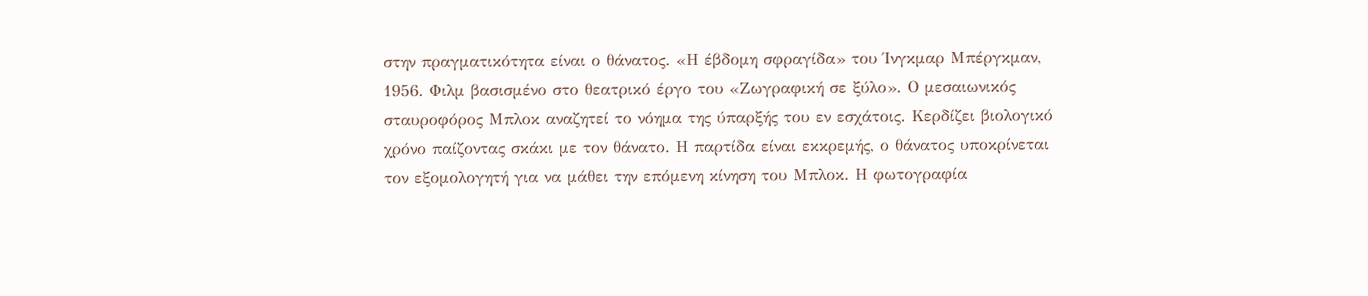στην πραγματικότητα είναι ο θάνατος. «Η έβδομη σφραγίδα» του Ίνγκμαρ Μπέργκμαν, 1956. Φιλμ βασισμένο στο θεατρικό έργο του «Ζωγραφική σε ξύλο». Ο μεσαιωνικός σταυροφόρος Μπλοκ αναζητεί το νόημα της ύπαρξής του εν εσχάτοις. Κερδίζει βιολογικό χρόνο παίζοντας σκάκι με τον θάνατο. Η παρτίδα είναι εκκρεμής, ο θάνατος υποκρίνεται τον εξομολογητή για να μάθει την επόμενη κίνηση του Μπλοκ. Η φωτογραφία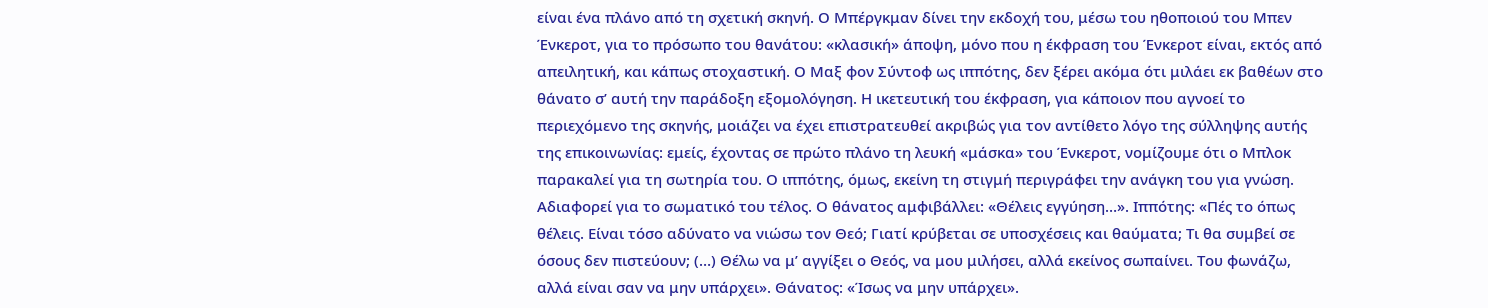είναι ένα πλάνο από τη σχετική σκηνή. Ο Μπέργκμαν δίνει την εκδοχή του, μέσω του ηθοποιού του Μπεν Ένκεροτ, για το πρόσωπο του θανάτου: «κλασική» άποψη, μόνο που η έκφραση του Ένκεροτ είναι, εκτός από απειλητική, και κάπως στοχαστική. Ο Μαξ φον Σύντοφ ως ιππότης, δεν ξέρει ακόμα ότι μιλάει εκ βαθέων στο θάνατο σ’ αυτή την παράδοξη εξομολόγηση. Η ικετευτική του έκφραση, για κάποιον που αγνοεί το περιεχόμενο της σκηνής, μοιάζει να έχει επιστρατευθεί ακριβώς για τον αντίθετο λόγο της σύλληψης αυτής της επικοινωνίας: εμείς, έχοντας σε πρώτο πλάνο τη λευκή «μάσκα» του Ένκεροτ, νομίζουμε ότι ο Μπλοκ παρακαλεί για τη σωτηρία του. Ο ιππότης, όμως, εκείνη τη στιγμή περιγράφει την ανάγκη του για γνώση. Αδιαφορεί για το σωματικό του τέλος. Ο θάνατος αμφιβάλλει: «Θέλεις εγγύηση…». Ιππότης: «Πές το όπως θέλεις. Είναι τόσο αδύνατο να νιώσω τον Θεό; Γιατί κρύβεται σε υποσχέσεις και θαύματα; Τι θα συμβεί σε όσους δεν πιστεύουν; (…) Θέλω να μ’ αγγίξει ο Θεός, να μου μιλήσει, αλλά εκείνος σωπαίνει. Του φωνάζω, αλλά είναι σαν να μην υπάρχει». Θάνατος: «Ίσως να μην υπάρχει».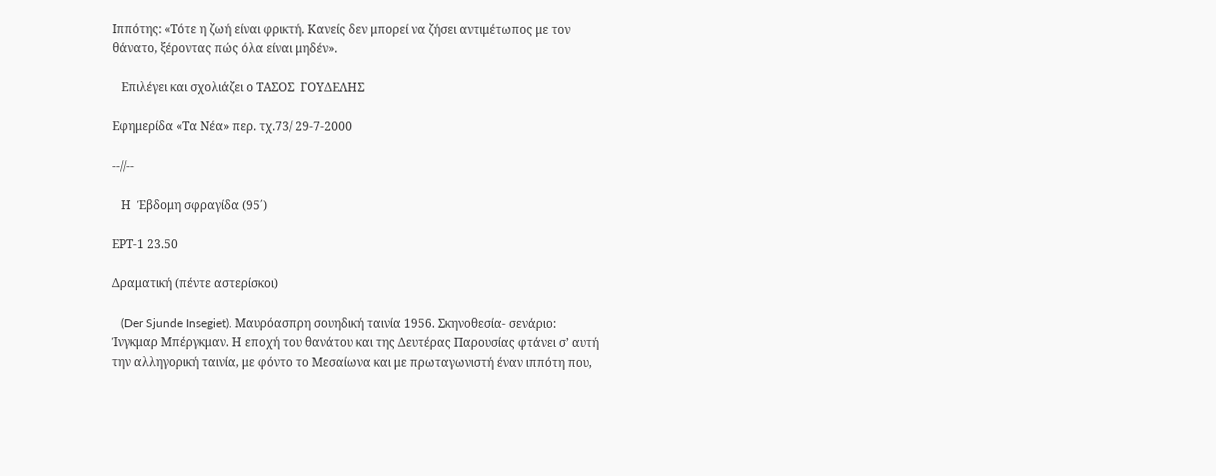Ιππότης: «Τότε η ζωή είναι φρικτή. Κανείς δεν μπορεί να ζήσει αντιμέτωπος με τον θάνατο, ξέροντας πώς όλα είναι μηδέν».

   Επιλέγει και σχολιάζει ο ΤΑΣΟΣ  ΓΟΥΔΕΛΗΣ

Εφημερίδα «Τα Νέα» περ. τχ.73/ 29-7-2000

--//--

   Η  Έβδομη σφραγίδα (95΄)

ΕΡΤ-1 23.50

Δραματική (πέντε αστερίσκοι)

   (Der Sjunde Insegiet). Μαυρόασπρη σουηδική ταινία 1956. Σκηνοθεσία- σενάριο: Ίνγκμαρ Μπέργκμαν. Η εποχή του θανάτου και της Δευτέρας Παρουσίας φτάνει σ’ αυτή την αλληγορική ταινία, με φόντο το Μεσαίωνα και με πρωταγωνιστή έναν ιππότη που,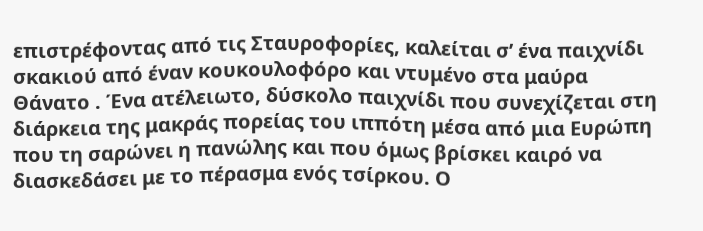επιστρέφοντας από τις Σταυροφορίες, καλείται σ’ ένα παιχνίδι σκακιού από έναν κουκουλοφόρο και ντυμένο στα μαύρα Θάνατο . Ένα ατέλειωτο, δύσκολο παιχνίδι που συνεχίζεται στη διάρκεια της μακράς πορείας του ιππότη μέσα από μια Ευρώπη που τη σαρώνει η πανώλης και που όμως βρίσκει καιρό να διασκεδάσει με το πέρασμα ενός τσίρκου. Ο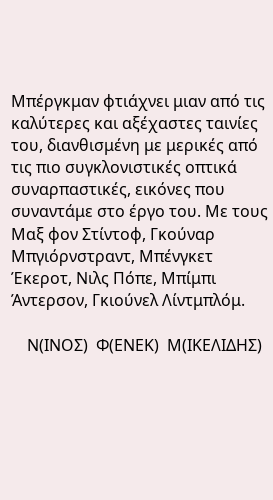Μπέργκμαν φτιάχνει μιαν από τις καλύτερες και αξέχαστες ταινίες του, διανθισμένη με μερικές από τις πιο συγκλονιστικές οπτικά συναρπαστικές, εικόνες που συναντάμε στο έργο του. Με τους Μαξ φον Στίντοφ, Γκούναρ Μπγιόρνστραντ, Μπένγκετ Έκεροτ, Νιλς Πόπε, Μπίμπι Άντερσον, Γκιούνελ Λίντμπλόμ.

    Ν(ΙΝΟΣ)  Φ(ΕΝΕΚ)  Μ(ΙΚΕΛΙΔΗΣ)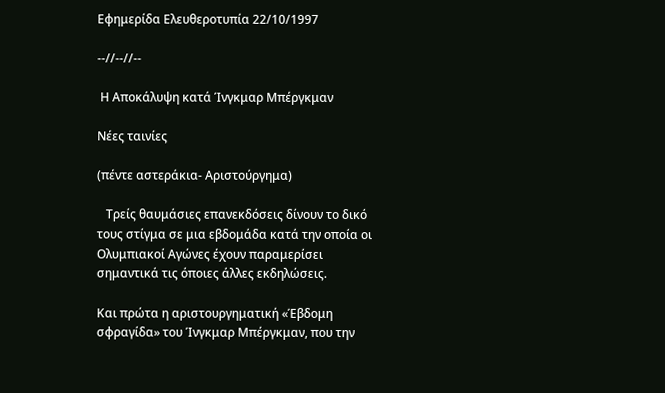Εφημερίδα Ελευθεροτυπία 22/10/1997

--//--//--

 Η Αποκάλυψη κατά Ίνγκμαρ Μπέργκμαν

Νέες ταινίες

(πέντε αστεράκια- Αριστούργημα)

   Τρείς θαυμάσιες επανεκδόσεις δίνουν το δικό τους στίγμα σε μια εβδομάδα κατά την οποία οι Ολυμπιακοί Αγώνες έχουν παραμερίσει σημαντικά τις όποιες άλλες εκδηλώσεις.

Και πρώτα η αριστουργηματική «Έβδομη σφραγίδα» του Ίνγκμαρ Μπέργκμαν, που την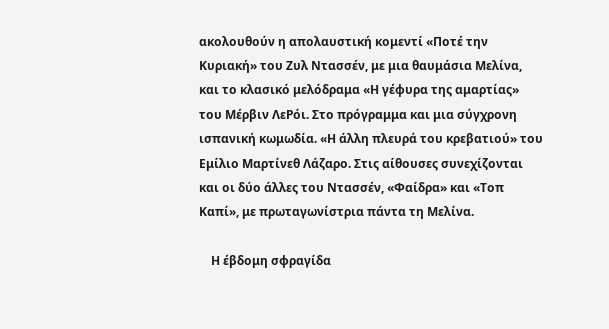ακολουθούν η απολαυστική κομεντί «Ποτέ την Κυριακή» του Ζυλ Ντασσέν, με μια θαυμάσια Μελίνα, και το κλασικό μελόδραμα «Η γέφυρα της αμαρτίας» του Μέρβιν ΛεΡόι. Στο πρόγραμμα και μια σύγχρονη ισπανική κωμωδία. «Η άλλη πλευρά του κρεβατιού» του Εμίλιο Μαρτίνεθ Λάζαρο. Στις αίθουσες συνεχίζονται και οι δύο άλλες του Ντασσέν, «Φαίδρα» και «Τοπ Καπί», με πρωταγωνίστρια πάντα τη Μελίνα.

    Η έβδομη σφραγίδα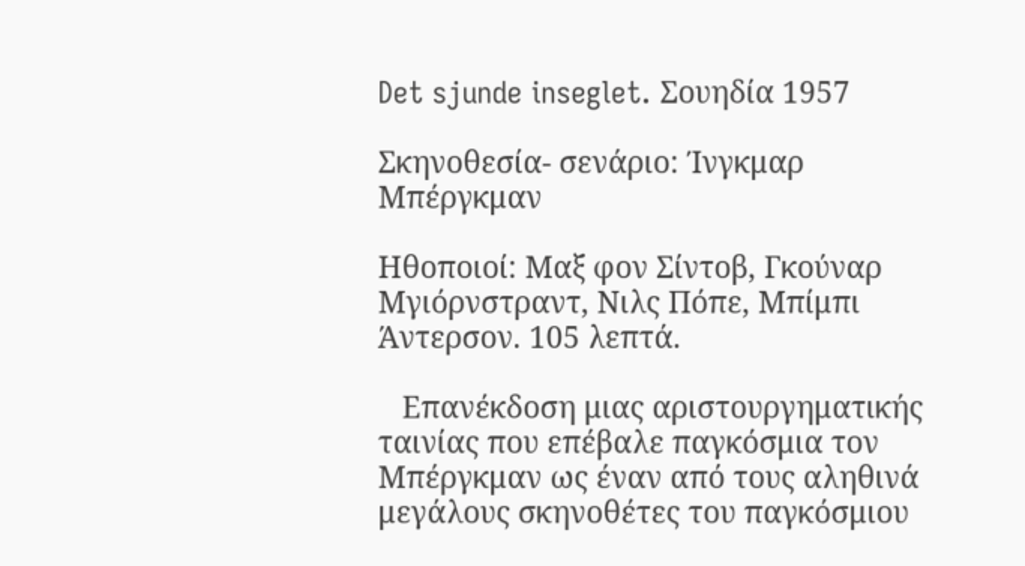Det sjunde inseglet. Σουηδία 1957

Σκηνοθεσία- σενάριο: Ίνγκμαρ Μπέργκμαν

Ηθοποιοί: Μαξ φον Σίντοβ, Γκούναρ Μγιόρνστραντ, Νιλς Πόπε, Μπίμπι Άντερσον. 105 λεπτά.

   Επανέκδοση μιας αριστουργηματικής ταινίας που επέβαλε παγκόσμια τον Μπέργκμαν ως έναν από τους αληθινά μεγάλους σκηνοθέτες του παγκόσμιου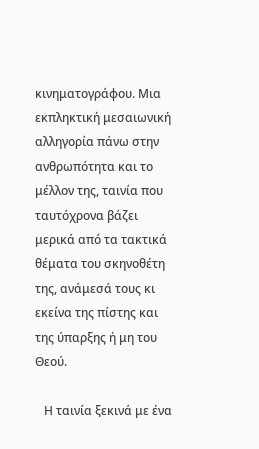κινηματογράφου. Μια εκπληκτική μεσαιωνική αλληγορία πάνω στην ανθρωπότητα και το μέλλον της, ταινία που ταυτόχρονα βάζει μερικά από τα τακτικά θέματα του σκηνοθέτη της, ανάμεσά τους κι εκείνα της πίστης και της ύπαρξης ή μη του Θεού.

   Η ταινία ξεκινά με ένα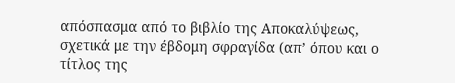απόσπασμα από το βιβλίο της Αποκαλύψεως, σχετικά με την έβδομη σφραγίδα (απ’ όπου και ο τίτλος της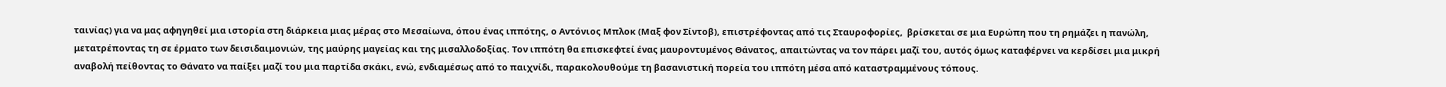ταινίας) για να μας αφηγηθεί μια ιστορία στη διάρκεια μιας μέρας στο Μεσαίωνα, όπου ένας ιππότης, ο Αντόνιος Μπλοκ (Μαξ φον Σίντοβ), επιστρέφοντας από τις Σταυροφορίες,  βρίσκεται σε μια Ευρώπη που τη ρημάζει η πανώλη, μετατρέποντας τη σε έρματο των δεισιδαιμονιών, της μαύρης μαγείας και της μισαλλοδοξίας. Τον ιππότη θα επισκεφτεί ένας μαυροντυμένος Θάνατος, απαιτώντας να τον πάρει μαζί του, αυτός όμως καταφέρνει να κερδίσει μια μικρή αναβολή πείθοντας το Θάνατο να παίξει μαζί του μια παρτίδα σκάκι, ενώ, ενδιαμέσως από το παιχνίδι, παρακολουθούμε τη βασανιστική πορεία του ιππότη μέσα από καταστραμμένους τόπους.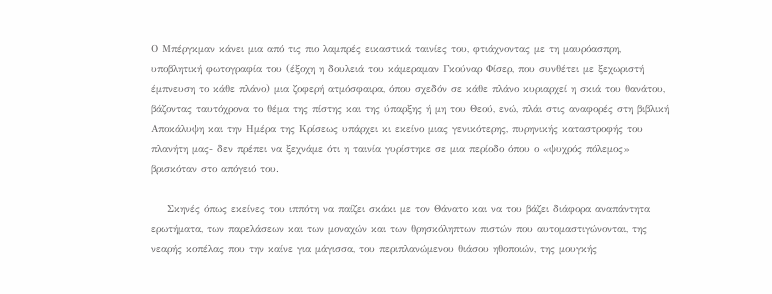Ο Μπέργκμαν κάνει μια από τις πιο λαμπρές εικαστικά ταινίες του, φτιάχνοντας με τη μαυρόασπρη, υποβλητική φωτογραφία του (έξοχη η δουλειά του κάμεραμαν Γκούναρ Φίσερ, που συνθέτει με ξεχωριστή έμπνευση το κάθε πλάνο) μια ζοφερή ατμόσφαιρα, όπου σχεδόν σε κάθε πλάνο κυριαρχεί η σκιά του θανάτου, βάζοντας ταυτόχρονα το θέμα της πίστης και της ύπαρξης ή μη του Θεού, ενώ, πλάι στις αναφορές στη βιβλική Αποκάλυψη και την Ημέρα της Κρίσεως υπάρχει κι εκείνο μιας γενικότερης, πυρηνικής καταστροφής του πλανήτη μας- δεν πρέπει να ξεχνάμε ότι η ταινία γυρίστηκε σε μια περίοδο όπου ο «ψυχρός πόλεμος» βρισκόταν στο απόγειό του.

    Σκηνές όπως εκείνες του ιππότη να παίζει σκάκι με τον Θάνατο και να του βάζει διάφορα αναπάντητα ερωτήματα, των παρελάσεων και των μοναχών και των θρησκόληπτων πιστών που αυτομαστιγώνονται, της νεαρής κοπέλας που την καίνε για μάγισσα, του περιπλανώμενου θιάσου ηθοποιών, της μουγκής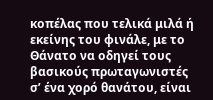κοπέλας που τελικά μιλά ή εκείνης του φινάλε, με το Θάνατο να οδηγεί τους βασικούς πρωταγωνιστές σ’ ένα χορό θανάτου, είναι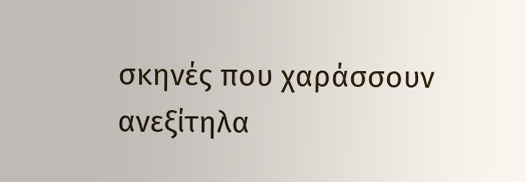σκηνές που χαράσσουν ανεξίτηλα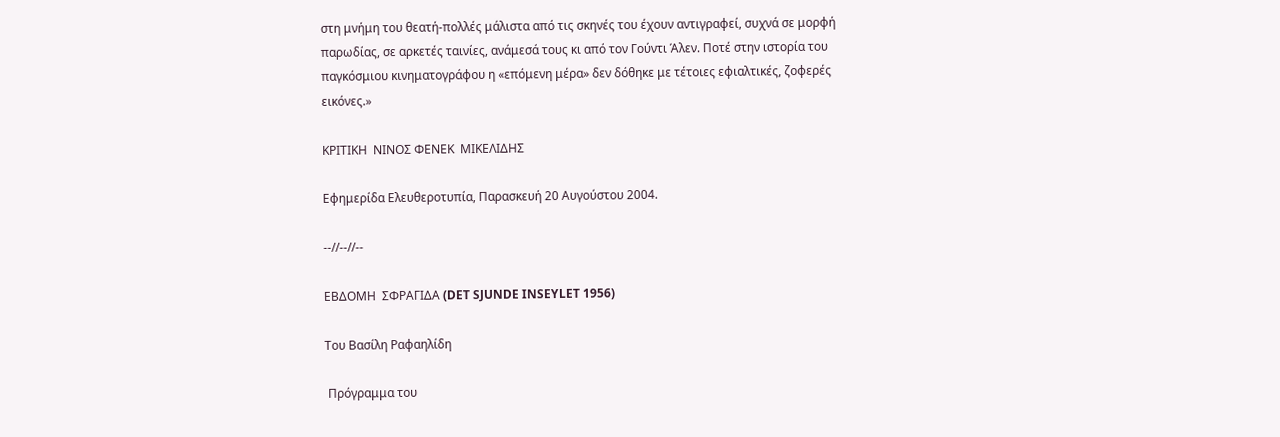στη μνήμη του θεατή-πολλές μάλιστα από τις σκηνές του έχουν αντιγραφεί, συχνά σε μορφή παρωδίας, σε αρκετές ταινίες, ανάμεσά τους κι από τον Γούντι Άλεν. Ποτέ στην ιστορία του παγκόσμιου κινηματογράφου η «επόμενη μέρα» δεν δόθηκε με τέτοιες εφιαλτικές, ζοφερές εικόνες.»

ΚΡΙΤΙΚΗ  ΝΙΝΟΣ ΦΕΝΕΚ  ΜΙΚΕΛΙΔΗΣ

Εφημερίδα Ελευθεροτυπία, Παρασκευή 20 Αυγούστου 2004.

--//--//--

ΕΒΔΟΜΗ  ΣΦΡΑΓΙΔΑ (DET SJUNDE INSEYLET 1956)

Του Βασίλη Ραφαηλίδη

 Πρόγραμμα του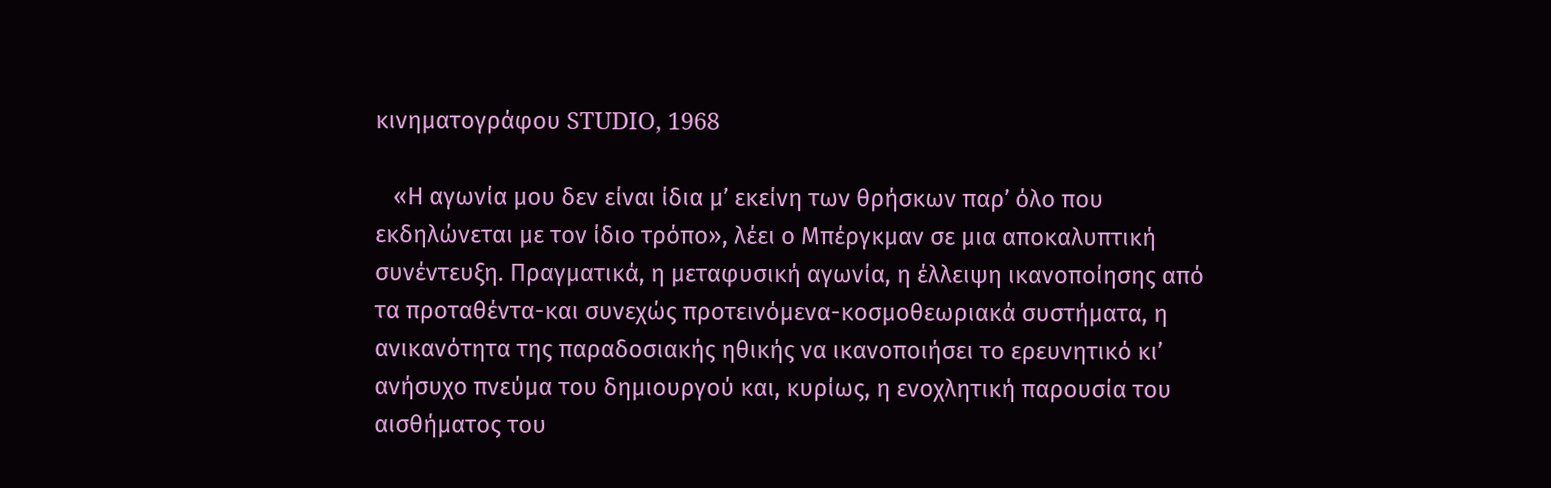κινηματογράφου STUDIO, 1968

   «Η αγωνία μου δεν είναι ίδια μ’ εκείνη των θρήσκων παρ’ όλο που εκδηλώνεται με τον ίδιο τρόπο», λέει ο Μπέργκμαν σε μια αποκαλυπτική συνέντευξη. Πραγματικά, η μεταφυσική αγωνία, η έλλειψη ικανοποίησης από τα προταθέντα-και συνεχώς προτεινόμενα-κοσμοθεωριακά συστήματα, η ανικανότητα της παραδοσιακής ηθικής να ικανοποιήσει το ερευνητικό κι’ ανήσυχο πνεύμα του δημιουργού και, κυρίως, η ενοχλητική παρουσία του αισθήματος του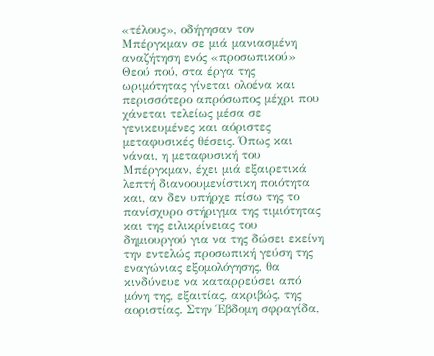«τέλους», οδήγησαν τον Μπέργκμαν σε μιά μανιασμένη αναζήτηση ενός «προσωπικού» Θεού πού, στα έργα της ωριμότητας γίνεται ολοένα και περισσότερο απρόσωπος μέχρι που χάνεται τελείως μέσα σε γενικευμένες και αόριστες μεταφυσικές θέσεις. Όπως και νάναι, η μεταφυσική του Μπέργκμαν, έχει μιά εξαιρετικά λεπτή διανοουμενίστικη ποιότητα και, αν δεν υπήρχε πίσω της το πανίσχυρο στήριγμα της τιμιότητας και της ειλικρίνειας του δημιουργού για να της δώσει εκείνη την εντελώς προσωπική γεύση της εναγώνιας εξομολόγησης, θα κινδύνευε να καταρρεύσει από μόνη της, εξαιτίας, ακριβώς, της αοριστίας. Στην Έβδομη σφραγίδα,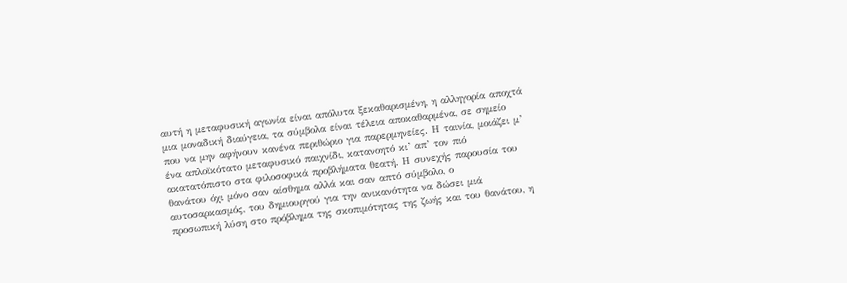αυτή η μεταφυσική αγωνία είναι απόλυτα ξεκαθαρισμένη, η αλληγορία αποχτά μια μοναδική διαύγεια, τα σύμβολα είναι τέλεια αποκαθαρμένα, σε σημείο που να μην αφήνουν κανένα περιθώριο για παρερμηνείες. Η ταινία, μοιάζει μ’ ένα απλοϊκότατο μεταφυσικό παιχνίδι, κατανοητό κι’ απ’ τον πιό ακατατόπιστο στα φιλοσοφικά προβλήματα θεατή. Η συνεχής παρουσία του θανάτου όχι μόνο σαν αίσθημα αλλά και σαν απτό σύμβολο, ο αυτοσαρκασμός, του δημιουργού για την ανικανότητα να δώσει μιά προσωπική λύση στο πρόβλημα της σκοπιμότητας της ζωής και του θανάτου, η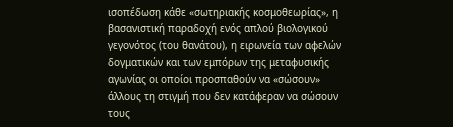ισοπέδωση κάθε «σωτηριακής κοσμοθεωρίας», η βασανιστική παραδοχή ενός απλού βιολογικού γεγονότος (του θανάτου), η ειρωνεία των αφελών δογματικών και των εμπόρων της μεταφυσικής αγωνίας οι οποίοι προσπαθούν να «σώσουν» άλλους τη στιγμή που δεν κατάφεραν να σώσουν τους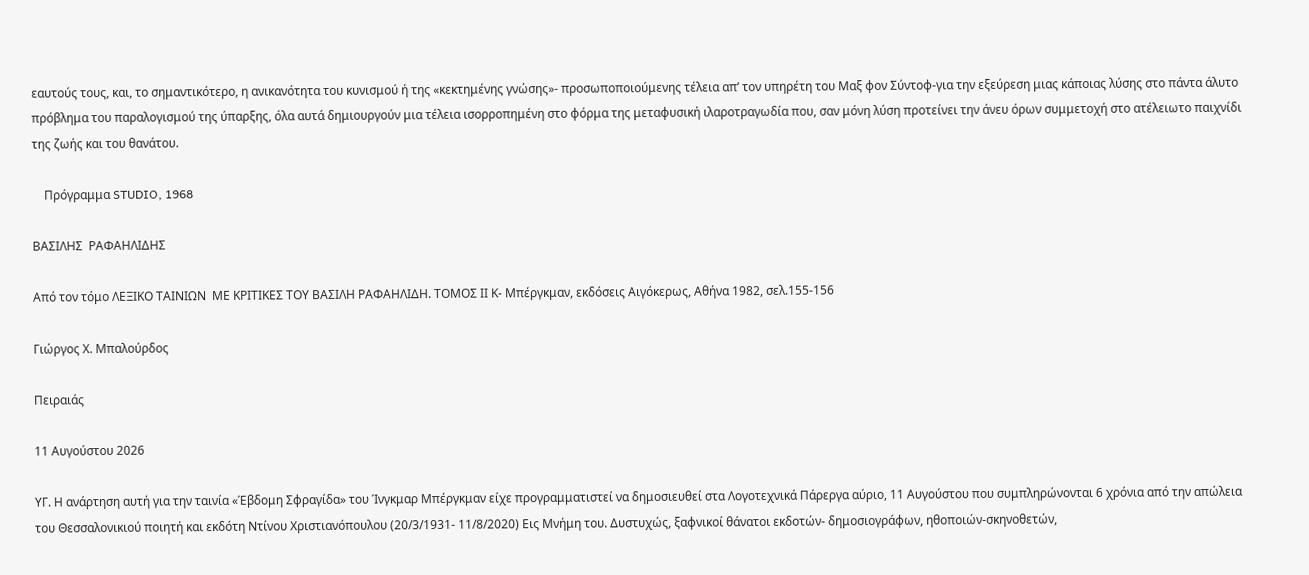εαυτούς τους, και, το σημαντικότερο, η ανικανότητα του κυνισμού ή της «κεκτημένης γνώσης»- προσωποποιούμενης τέλεια απ’ τον υπηρέτη του Μαξ φον Σύντοφ-για την εξεύρεση μιας κάποιας λύσης στο πάντα άλυτο πρόβλημα του παραλογισμού της ύπαρξης, όλα αυτά δημιουργούν μια τέλεια ισορροπημένη στο φόρμα της μεταφυσική ιλαροτραγωδία που, σαν μόνη λύση προτείνει την άνευ όρων συμμετοχή στο ατέλειωτο παιχνίδι της ζωής και του θανάτου.

    Πρόγραμμα STUDIO, 1968

ΒΑΣΙΛΗΣ  ΡΑΦΑΗΛΙΔΗΣ

Από τον τόμο ΛΕΞΙΚΟ ΤΑΙΝΙΩΝ  ΜΕ ΚΡΙΤΙΚΕΣ ΤΟΥ ΒΑΣΙΛΗ ΡΑΦΑΗΛΙΔΗ. ΤΟΜΟΣ ΙΙ Κ- Μπέργκμαν, εκδόσεις Αιγόκερως, Αθήνα 1982, σελ.155-156

Γιώργος Χ. Μπαλούρδος

Πειραιάς

11 Αυγούστου 2026

ΥΓ. Η ανάρτηση αυτή για την ταινία «Έβδομη Σφραγίδα» του Ίνγκμαρ Μπέργκμαν είχε προγραμματιστεί να δημοσιευθεί στα Λογοτεχνικά Πάρεργα αύριο, 11 Αυγούστου που συμπληρώνονται 6 χρόνια από την απώλεια του Θεσσαλονικιού ποιητή και εκδότη Ντίνου Χριστιανόπουλου (20/3/1931- 11/8/2020) Εις Μνήμη του. Δυστυχώς, ξαφνικοί θάνατοι εκδοτών- δημοσιογράφων, ηθοποιών-σκηνοθετών,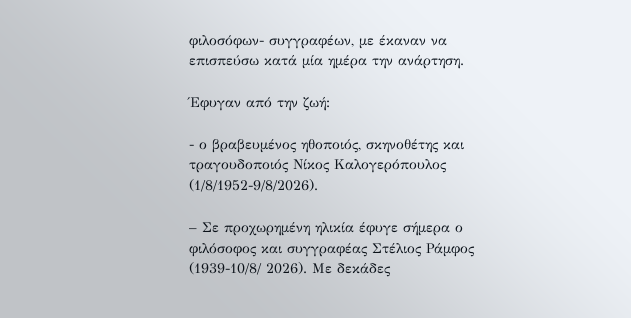φιλοσόφων- συγγραφέων, με έκαναν να επισπεύσω κατά μία ημέρα την ανάρτηση.

Έφυγαν από την ζωή:

- ο βραβευμένος ηθοποιός, σκηνοθέτης και τραγουδοποιός Νίκος Καλογερόπουλος (1/8/1952-9/8/2026).

– Σε προχωρημένη ηλικία έφυγε σήμερα ο φιλόσοφος και συγγραφέας Στέλιος Ράμφος (1939-10/8/ 2026). Με δεκάδες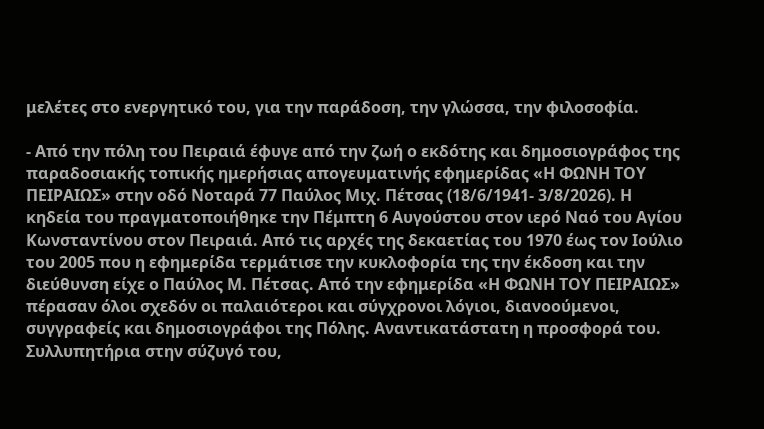μελέτες στο ενεργητικό του, για την παράδοση, την γλώσσα, την φιλοσοφία.

- Από την πόλη του Πειραιά έφυγε από την ζωή ο εκδότης και δημοσιογράφος της παραδοσιακής τοπικής ημερήσιας απογευματινής εφημερίδας «Η ΦΩΝΗ ΤΟΥ ΠΕΙΡΑΙΩΣ» στην οδό Νοταρά 77 Παύλος Μιχ. Πέτσας (18/6/1941- 3/8/2026). Η κηδεία του πραγματοποιήθηκε την Πέμπτη 6 Αυγούστου στον ιερό Ναό του Αγίου Κωνσταντίνου στον Πειραιά. Από τις αρχές της δεκαετίας του 1970 έως τον Ιούλιο του 2005 που η εφημερίδα τερμάτισε την κυκλοφορία της την έκδοση και την διεύθυνση είχε ο Παύλος Μ. Πέτσας. Από την εφημερίδα «Η ΦΩΝΗ ΤΟΥ ΠΕΙΡΑΙΩΣ» πέρασαν όλοι σχεδόν οι παλαιότεροι και σύγχρονοι λόγιοι, διανοούμενοι, συγγραφείς και δημοσιογράφοι της Πόλης. Αναντικατάστατη η προσφορά του. Συλλυπητήρια στην σύζυγό του,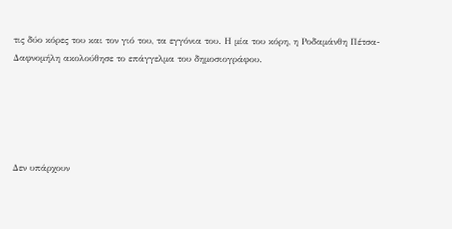τις δύο κόρες του και τον γιό του, τα εγγόνια του. Η μία του κόρη, η Ροδαμάνθη Πέτσα-Δαφνομήλη ακολούθησε το επάγγελμα του δημοσιογράφου.





Δεν υπάρχουν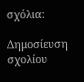σχόλια:

Δημοσίευση σχολίου